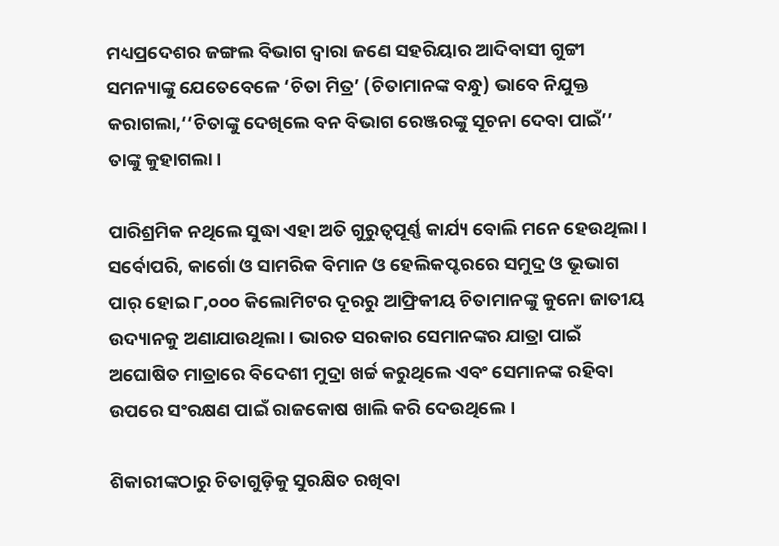ମଧ୍ୟପ୍ରଦେଶର ଜଙ୍ଗଲ ବିଭାଗ ଦ୍ୱାରା ଜଣେ ସହରିୟାର ଆଦିବାସୀ ଗୁଟ୍ଟୀ ସମନ୍ୟାଙ୍କୁ ଯେତେବେଳେ ‘ଚିତା ମିତ୍ର’ (ଚିତାମାନଙ୍କ ବନ୍ଧୁ) ଭାବେ ନିଯୁକ୍ତ କରାଗଲା,‘‘ଚିତାଙ୍କୁ ଦେଖିଲେ ବନ ବିଭାଗ ରେଞ୍ଜରଙ୍କୁ ସୂଚନା ଦେବା ପାଇଁ’’ ତାଙ୍କୁ କୁହାଗଲା।

ପାରିଶ୍ରମିକ ନଥିଲେ ସୁଦ୍ଧା ଏହା ଅତି ଗୁରୁତ୍ୱପୂର୍ଣ୍ଣ କାର୍ଯ୍ୟ ବୋଲି ମନେ ହେଉଥିଲା। ସର୍ବୋପରି, କାର୍ଗୋ ଓ ସାମରିକ ବିମାନ ଓ ହେଲିକପ୍ଟରରେ ସମୁଦ୍ର ଓ ଭୂଭାଗ ପାର୍‌ ହୋଇ ୮,୦୦୦ କିଲୋମିଟର ଦୂରରୁ ଆଫ୍ରିକୀୟ ଚିତାମାନଙ୍କୁ କୁନୋ ଜାତୀୟ ଉଦ୍ୟାନକୁ ଅଣାଯାଉଥିଲା । ଭାରତ ସରକାର ସେମାନଙ୍କର ଯାତ୍ରା ପାଇଁ ଅଘୋଷିତ ମାତ୍ରାରେ ବିଦେଶୀ ମୁଦ୍ରା ଖର୍ଚ୍ଚ କରୁଥିଲେ ଏବଂ ସେମାନଙ୍କ ରହିବା ଉପରେ ସଂରକ୍ଷଣ ପାଇଁ ରାଜକୋଷ ଖାଲି କରି ଦେଉଥିଲେ।

ଶିକାରୀଙ୍କଠାରୁ ଚିତାଗୁଡ଼ିକୁ ସୁରକ୍ଷିତ ରଖିବା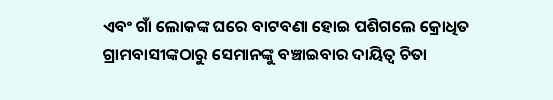ଏବଂ ଗାଁ ଲୋକଙ୍କ ଘରେ ବାଟବଣା ହୋଇ ପଶିଗଲେ କ୍ରୋଧିତ ଗ୍ରାମବାସୀଙ୍କଠାରୁ ସେମାନଙ୍କୁ ବଞ୍ଚାଇବାର ଦାୟିତ୍ୱ ଚିତା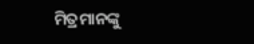ମିତ୍ରମାନଙ୍କୁ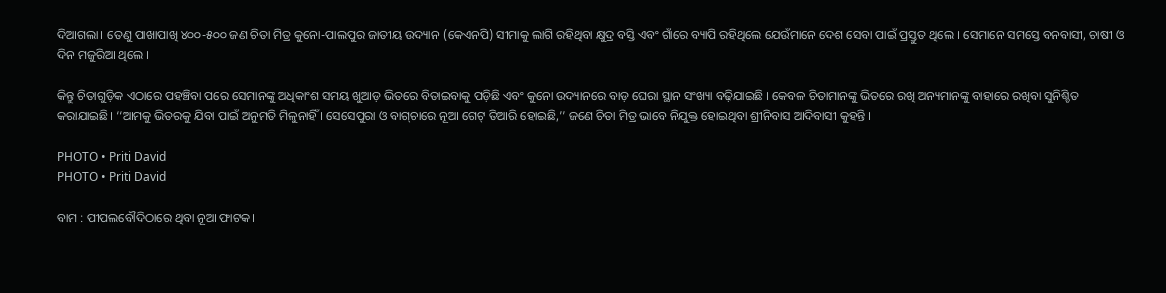ଦିଆଗଲା। ତେଣୁ ପାଖାପାଖି ୪୦୦-୫୦୦ ଜଣ ଚିତା ମିତ୍ର କୁନୋ-ପାଲପୁର ଜାତୀୟ ଉଦ୍ୟାନ (କେଏନପି) ସୀମାକୁ ଲାଗି ରହିଥିବା କ୍ଷୁଦ୍ର ବସ୍ତି ଏବଂ ଗାଁରେ ବ୍ୟାପି ରହିଥିଲେ ଯେଉଁମାନେ ଦେଶ ସେବା ପାଇଁ ପ୍ରସ୍ତୁତ ଥିଲେ । ସେମାନେ ସମସ୍ତେ ବନବାସୀ, ଚାଷୀ ଓ ଦିନ ମଜୁରିଆ ଥିଲେ ।

କିନ୍ତୁ ଚିତାଗୁଡ଼ିକ ଏଠାରେ ପହଞ୍ଚିବା ପରେ ସେମାନଙ୍କୁ ଅଧିକାଂଶ ସମୟ ଖୁଆଡ଼ ଭିତରେ ବିତାଇବାକୁ ପଡ଼ିଛି ଏବଂ କୁନୋ ଉଦ୍ୟାନରେ ବାଡ଼ ଘେରା ସ୍ଥାନ ସଂଖ୍ୟା ବଢ଼ିଯାଇଛି । କେବଳ ଚିତାମାନଙ୍କୁ ଭିତରେ ରଖି ଅନ୍ୟମାନଙ୍କୁ ବାହାରେ ରଖିବା ସୁନିଶ୍ଚିତ କରାଯାଇଛି। ‘‘ଆମକୁ ଭିତରକୁ ଯିବା ପାଇଁ ଅନୁମତି ମିଳୁନାହିଁ । ସେସେପୁରା ଓ ବାଗ୍‌ଚାରେ ନୂଆ ଗେଟ୍‌ ତିଆରି ହୋଇଛି,’’ ଜଣେ ଚିତା ମିତ୍ର ଭାବେ ନିଯୁକ୍ତ ହୋଇଥିବା ଶ୍ରୀନିବାସ ଆଦିବାସୀ କୁହନ୍ତି ।

PHOTO • Priti David
PHOTO • Priti David

ବାମ : ପୀପଲବୌଦିଠାରେ ଥିବା ନୂଆ ଫାଟକ।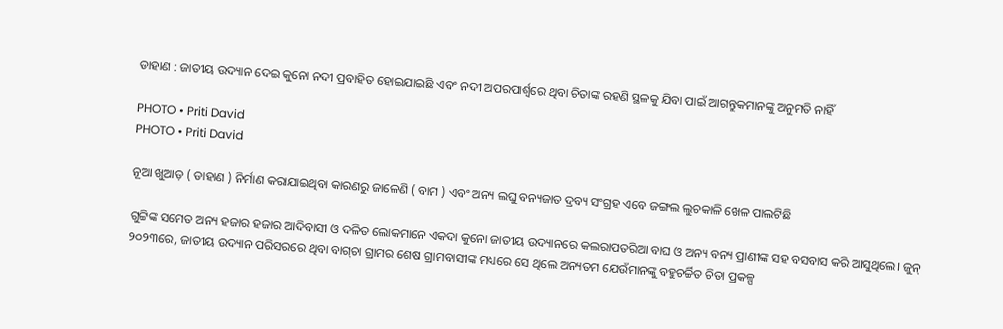ଡାହାଣ : ଜାତୀୟ ଉଦ୍ୟାନ ଦେଇ କୁନୋ ନଦୀ ପ୍ରବାହିତ ହୋଇଯାଇଛି ଏବଂ ନଦୀ ଅପରପାର୍ଶ୍ୱରେ ଥିବା ଚିତାଙ୍କ ରହଣି ସ୍ଥଳକୁ ଯିବା ପାଇଁ ଆଗନ୍ତୁକମାନଙ୍କୁ ଅନୁମତି ନାହିଁ

PHOTO • Priti David
PHOTO • Priti David

ନୂଆ ଖୁଆଡ଼ ( ଡାହାଣ ) ନିର୍ମାଣ କରାଯାଇଥିବା କାରଣରୁ ଜାଳେଣି ( ବାମ ) ଏବଂ ଅନ୍ୟ ଲଘୁ ବନ୍ୟଜାତ ଦ୍ରବ୍ୟ ସଂଗ୍ରହ ଏବେ ଜଙ୍ଗଲ ଲୁଚକାଳି ଖେଳ ପାଲଟିଛି

ଗୁଟ୍ଟିଙ୍କ ସମେତ ଅନ୍ୟ ହଜାର ହଜାର ଆଦିବାସୀ ଓ ଦଳିତ ଲୋକମାନେ ଏକଦା କୁନୋ ଜାତୀୟ ଉଦ୍ୟାନରେ କଲରାପତରିଆ ବାଘ ଓ ଅନ୍ୟ ବନ୍ୟ ପ୍ରାଣୀଙ୍କ ସହ ବସବାସ କରି ଆସୁଥିଲେ। ଜୁନ୍‌ ୨୦୨୩ରେ, ଜାତୀୟ ଉଦ୍ୟାନ ପରିସରରେ ଥିବା ବାଗ୍‌ଚା ଗ୍ରାମର ଶେଷ ଗ୍ରାମବାସୀଙ୍କ ମଧ୍ୟରେ ସେ ଥିଲେ ଅନ୍ୟତମ ଯେଉଁମାନଙ୍କୁ ବହୁଚର୍ଚ୍ଚିତ ଚିତା ପ୍ରକଳ୍ପ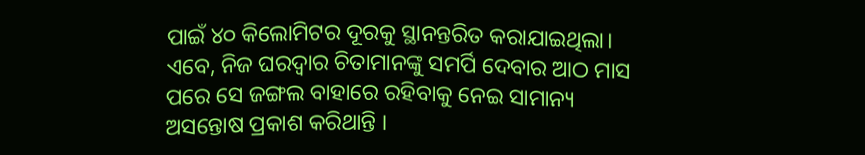ପାଇଁ ୪୦ କିଲୋମିଟର ଦୂରକୁ ସ୍ଥାନନ୍ତରିତ କରାଯାଇଥିଲା। ଏବେ, ନିଜ ଘରଦ୍ୱାର ଚିତାମାନଙ୍କୁ ସମର୍ପି ଦେବାର ଆଠ ମାସ ପରେ ସେ ଜଙ୍ଗଲ ବାହାରେ ରହିବାକୁ ନେଇ ସାମାନ୍ୟ ଅସନ୍ତୋଷ ପ୍ରକାଶ କରିଥାନ୍ତି ।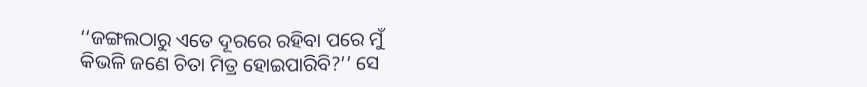‘‘ଜଙ୍ଗଲଠାରୁ ଏତେ ଦୂରରେ ରହିବା ପରେ ମୁଁ କିଭଳି ଜଣେ ଚିତା ମିତ୍ର ହୋଇପାରିବି?’’ ସେ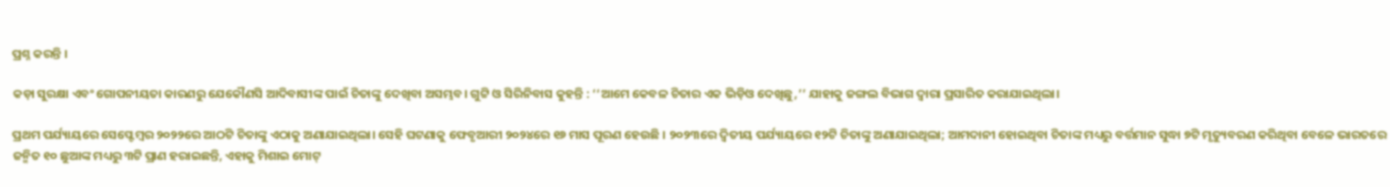ପ୍ରଶ୍ନ କରନ୍ତି ।

କଡ଼ା ସୁରକ୍ଷା ଏବଂ ଗୋପନୀୟତା କାରଣରୁ ଯେକୌଣସି ଆଦିବାସୀଙ୍କ ପାଇଁ ଚିତାଙ୍କୁ ଦେଖିବା ଅସମ୍ଭବ। ଗୁଟ୍ଟି ଓ ସିରିନିବାସ କୁହନ୍ତି : ‘‘ଆମେ କେବଳ ଚିତାର ଏକ ଭିଡ଼ିଓ ଦେଖିଛୁ,’’ ଯାହାକୁ ଜଙ୍ଗଲ ବିଭାଗ ଦ୍ୱାରା ପ୍ରସାରିତ କରାଯାଇଥିଲା।

ପ୍ରଥମ ପର୍ଯ୍ୟାୟରେ ସେପ୍ଟେମ୍ବର ୨୦୨୨ରେ ଆଠଟି ଚିତାଙ୍କୁ ଏଠାକୁ ଅଣାଯାଇଥିଲା। ସେହି ଘଟଣାକୁ ଫେବୃଆରୀ ୨୦୨୪ରେ ୧୬ ମାସ ପୂରଣ ହେଉଛି । ୨୦୨୩ରେ ଦ୍ୱିତୀୟ ପର୍ଯ୍ୟାୟରେ ୧୨ଟି ଚିତାଙ୍କୁ ଅଣାଯାଇଥିଲା; ଆମଦାନୀ ହୋଇଥିବା ଚିତାଙ୍କ ମଧ୍ୟରୁ ବର୍ତ୍ତମାନ ସୁଦ୍ଧା ୭ଟି ମୃତ୍ୟୁବରଣ କରିଥିବା ବେଳେ ଭାରତରେ ଜନ୍ମିତ ୧୦ ଛୁଆଙ୍କ ମଧ୍ୟରୁ ୩ଟି ପ୍ରାଣ ହରାଇଛନ୍ତି, ଏହାକୁ ମିଶାଇ ମୋଟ୍‌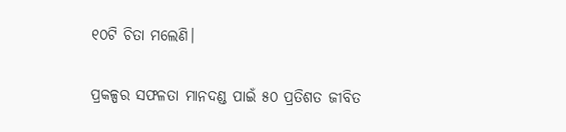୧୦ଟି ଚିତା ମଲେଣି।

ପ୍ରକଳ୍ପର ସଫଳତା ମାନଦଣ୍ଡ ପାଇଁ ୫୦ ପ୍ରତିଶତ ଜୀବିତ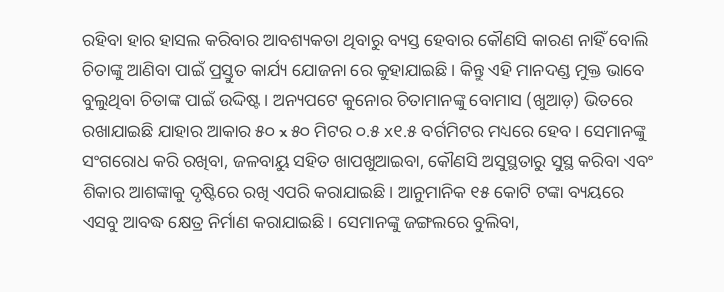ରହିବା ହାର ହାସଲ କରିବାର ଆବଶ୍ୟକତା ଥିବାରୁ ବ୍ୟସ୍ତ ହେବାର କୌଣସି କାରଣ ନାହିଁ ବୋଲି ଚିତାଙ୍କୁ ଆଣିବା ପାଇଁ ପ୍ରସ୍ତୁତ କାର୍ଯ୍ୟ ଯୋଜନା ରେ କୁହାଯାଇଛି। କିନ୍ତୁ ଏହି ମାନଦଣ୍ଡ ମୁକ୍ତ ଭାବେ ବୁଲୁଥିବା ଚିତାଙ୍କ ପାଇଁ ଉଦ୍ଦିଷ୍ଟ। ଅନ୍ୟପଟେ କୁନୋର ଚିତାମାନଙ୍କୁ ବୋମାସ (ଖୁଆଡ଼) ଭିତରେ ରଖାଯାଇଛି ଯାହାର ଆକାର ୫୦ x ୫୦ ମିଟର ୦.୫ x୧.୫ ବର୍ଗମିଟର ମଧ୍ୟରେ ହେବ। ସେମାନଙ୍କୁ ସଂଗରୋଧ କରି ରଖିବା, ଜଳବାୟୁ ସହିତ ଖାପଖୁଆଇବା, କୌଣସି ଅସୁସ୍ଥତାରୁ ସୁସ୍ଥ କରିବା ଏବଂ ଶିକାର ଆଶଙ୍କାକୁ ଦୃଷ୍ଟିରେ ରଖି ଏପରି କରାଯାଇଛି। ଆନୁମାନିକ ୧୫ କୋଟି ଟଙ୍କା ବ୍ୟୟରେ ଏସବୁ ଆବଦ୍ଧ କ୍ଷେତ୍ର ନିର୍ମାଣ କରାଯାଇଛି। ସେମାନଙ୍କୁ ଜଙ୍ଗଲରେ ବୁଲିବା,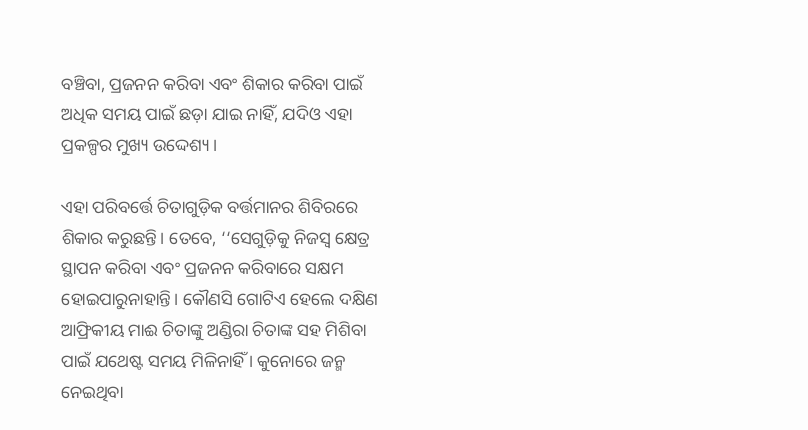ବଞ୍ଚିବା, ପ୍ରଜନନ କରିବା ଏବଂ ଶିକାର କରିବା ପାଇଁ ଅଧିକ ସମୟ ପାଇଁ ଛଡ଼ା ଯାଇ ନାହିଁ, ଯଦିଓ ଏହା ପ୍ରକଳ୍ପର ମୁଖ୍ୟ ଉଦ୍ଦେଶ୍ୟ।

ଏହା ପରିବର୍ତ୍ତେ ଚିତାଗୁଡ଼ିକ ବର୍ତ୍ତମାନର ଶିବିରରେ ଶିକାର କରୁଛନ୍ତି। ତେବେ, ‘‘ସେଗୁଡ଼ିକୁ ନିଜସ୍ୱ କ୍ଷେତ୍ର ସ୍ଥାପନ କରିବା ଏବଂ ପ୍ରଜନନ କରିବାରେ ସକ୍ଷମ ହୋଇପାରୁନାହାନ୍ତି। କୌଣସି ଗୋଟିଏ ହେଲେ ଦକ୍ଷିଣ ଆଫ୍ରିକୀୟ ମାଈ ଚିତାଙ୍କୁ ଅଣ୍ଡିରା ଚିତାଙ୍କ ସହ ମିଶିବା ପାଇଁ ଯଥେଷ୍ଟ ସମୟ ମିଳିନାହିଁ । କୁନୋରେ ଜନ୍ମ ନେଇଥିବା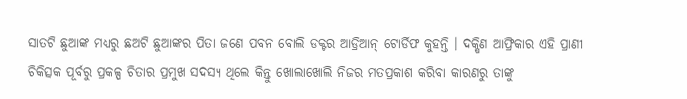ସାତଟି ଛୁଆଙ୍କ ମଧ୍ୟରୁ ଛଅଟି ଛୁଆଙ୍କର ପିତା ଜଣେ ପବନ ବୋଲି ଡକ୍ଟର ଆଡ୍ରିଆନ୍‌ ଟୋର୍ଡିଫ କୁହନ୍ତି । ଦକ୍ଷିଣ ଆଫ୍ରିକାର ଏହି ପ୍ରାଣୀ ଚିକିତ୍ସକ ପୂର୍ବରୁ ପ୍ରକଳ୍ପ ଚିତାର ପ୍ରମୁଖ ସଦସ୍ୟ ଥିଲେ କିନ୍ତୁ ଖୋଲାଖୋଲି ନିଜର ମତପ୍ରକାଶ କରିବା କାରଣରୁ ତାଙ୍କୁ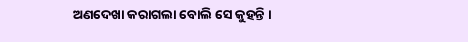ଅଣଦେଖା କରାଗଲା ବୋଲି ସେ କୁହନ୍ତି ।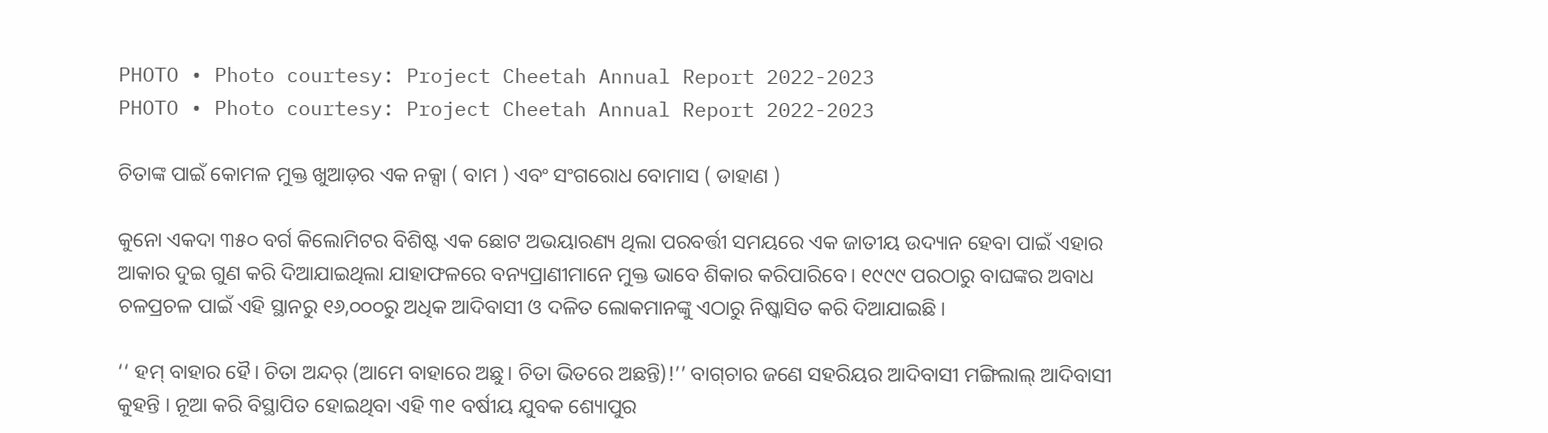PHOTO • Photo courtesy: Project Cheetah Annual Report 2022-2023
PHOTO • Photo courtesy: Project Cheetah Annual Report 2022-2023

ଚିତାଙ୍କ ପାଇଁ କୋମଳ ମୁକ୍ତ ଖୁଆଡ଼ର ଏକ ନକ୍ସା ( ବାମ ) ଏବଂ ସଂଗରୋଧ ବୋମାସ ( ଡାହାଣ )

କୁନୋ ଏକଦା ୩୫୦ ବର୍ଗ କିଲୋମିଟର ବିଶିଷ୍ଟ ଏକ ଛୋଟ ଅଭୟାରଣ୍ୟ ଥିଲା ପରବର୍ତ୍ତୀ ସମୟରେ ଏକ ଜାତୀୟ ଉଦ୍ୟାନ ହେବା ପାଇଁ ଏହାର ଆକାର ଦୁଇ ଗୁଣ କରି ଦିଆଯାଇଥିଲା ଯାହାଫଳରେ ବନ୍ୟପ୍ରାଣୀମାନେ ମୁକ୍ତ ଭାବେ ଶିକାର କରିପାରିବେ। ୧୯୯୯ ପରଠାରୁ ବାଘଙ୍କର ଅବାଧ ଚଳପ୍ରଚଳ ପାଇଁ ଏହି ସ୍ଥାନରୁ ୧୬,୦୦୦ରୁ ଅଧିକ ଆଦିବାସୀ ଓ ଦଳିତ ଲୋକମାନଙ୍କୁ ଏଠାରୁ ନିଷ୍କାସିତ କରି ଦିଆଯାଇଛି ।

‘‘ ହମ୍‌ ବାହାର ହୈ। ଚିତା ଅନ୍ଦର୍‌ (ଆମେ ବାହାରେ ଅଛୁ। ଚିତା ଭିତରେ ଅଛନ୍ତି)!’’ ବାଗ୍‌ଚାର ଜଣେ ସହରିୟର ଆଦିବାସୀ ମଙ୍ଗିଲାଲ୍‌ ଆଦିବାସୀ କୁହନ୍ତି । ନୂଆ କରି ବିସ୍ଥାପିତ ହୋଇଥିବା ଏହି ୩୧ ବର୍ଷୀୟ ଯୁବକ ଶ୍ୟୋପୁର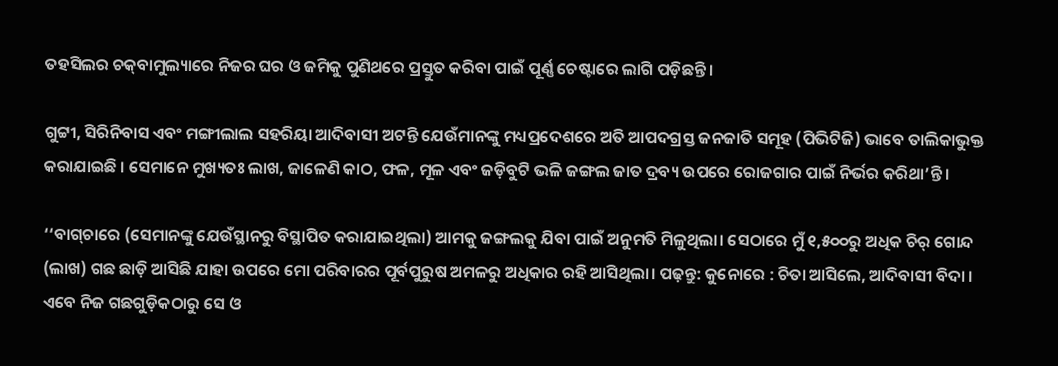ତହସିଲର ଚକ୍‌ବାମୁଲ୍ୟାରେ ନିଜର ଘର ଓ ଜମିକୁ ପୁଣିଥରେ ପ୍ରସ୍ତୁତ କରିବା ପାଇଁ ପୂର୍ଣ୍ଣ ଚେଷ୍ଟାରେ ଲାଗି ପଡ଼ିଛନ୍ତି।

ଗୁଟ୍ଟୀ, ସିରିନିବାସ ଏବଂ ମଙ୍ଗୀଲାଲ ସହରିୟା ଆଦିବାସୀ ଅଟନ୍ତି ଯେଉଁମାନଙ୍କୁ ମଧ୍ୟପ୍ରଦେଶରେ ଅତି ଆପଦଗ୍ରସ୍ତ ଜନଜାତି ସମୂହ (ପିଭିଟିଜି) ଭାବେ ତାଲିକାଭୁକ୍ତ କରାଯାଇଛି । ସେମାନେ ମୁଖ୍ୟତଃ ଲାଖ, ଜାଳେଣି କାଠ, ଫଳ, ମୂଳ ଏବଂ ଜଡ଼ିବୁଟି ଭଳି ଜଙ୍ଗଲ ଜାତ ଦ୍ରବ୍ୟ ଉପରେ ରୋଜଗାର ପାଇଁ ନିର୍ଭର କରିଥା’ନ୍ତି।

‘‘ବାଗ୍‌ଚାରେ (ସେମାନଙ୍କୁ ଯେଉଁସ୍ଥାନରୁ ବିସ୍ଥାପିତ କରାଯାଇଥିଲା) ଆମକୁ ଜଙ୍ଗଲକୁ ଯିବା ପାଇଁ ଅନୁମତି ମିଳୁଥିଲା। ସେଠାରେ ମୁଁ ୧,୫୦୦ରୁ ଅଧିକ ଚିର୍‌ ଗୋନ୍ଦ (ଲାଖ) ଗଛ ଛାଡ଼ି ଆସିଛି ଯାହା ଉପରେ ମୋ ପରିବାରର ପୂର୍ବପୁରୁଷ ଅମଳରୁ ଅଧିକାର ରହି ଆସିଥିଲା। ପଢ଼ନ୍ତୁ: କୁନୋରେ : ଚିତା ଆସିଲେ, ଆଦିବାସୀ ବିଦା । ଏବେ ନିଜ ଗଛଗୁଡ଼ିକଠାରୁ ସେ ଓ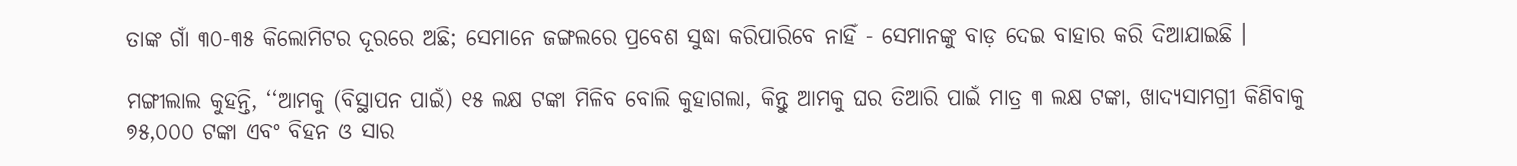ତାଙ୍କ ଗାଁ ୩୦-୩୫ କିଲୋମିଟର ଦୂରରେ ଅଛି; ସେମାନେ ଜଙ୍ଗଲରେ ପ୍ରବେଶ ସୁଦ୍ଧା କରିପାରିବେ ନାହିଁ - ସେମାନଙ୍କୁ ବାଡ଼ ଦେଇ ବାହାର କରି ଦିଆଯାଇଛି ।

ମଙ୍ଗୀଲାଲ କୁହନ୍ତି, ‘‘ଆମକୁ (ବିସ୍ଥାପନ ପାଇଁ) ୧୫ ଲକ୍ଷ ଟଙ୍କା ମିଳିବ ବୋଲି କୁହାଗଲା, କିନ୍ତୁ ଆମକୁ ଘର ତିଆରି ପାଇଁ ମାତ୍ର ୩ ଲକ୍ଷ ଟଙ୍କା, ଖାଦ୍ୟସାମଗ୍ରୀ କିଣିବାକୁ ୭୫,୦୦୦ ଟଙ୍କା ଏବଂ ବିହନ ଓ ସାର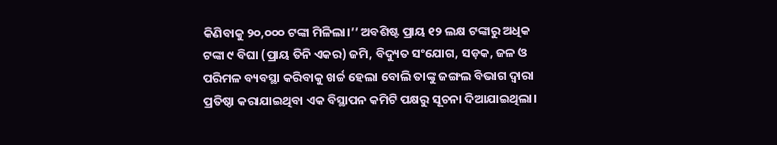କିଣିବାକୁ ୨୦,୦୦୦ ଟଙ୍କା ମିଳିଲା।’’ ଅବଶିଷ୍ଟ ପ୍ରାୟ ୧୨ ଲକ୍ଷ ଟଙ୍କାରୁ ଅଧିକ ଟଙ୍କା ୯ ବିଘା (ପ୍ରାୟ ତିନି ଏକର) ଜମି, ବିଦ୍ୟୁତ ସଂଯୋଗ, ସଡ଼କ, ଜଳ ଓ ପରିମଳ ବ୍ୟବସ୍ଥା କରିବାକୁ ଖର୍ଚ୍ଚ ହେଲା ବୋଲି ତାଙ୍କୁ ଜଙ୍ଗଲ ବିଭାଗ ଦ୍ୱାରା ପ୍ରତିଷ୍ଠା କରାଯାଇଥିବା ଏକ ବିସ୍ଥାପନ କମିଟି ପକ୍ଷରୁ ସୂଚନା ଦିଆଯାଇଥିଲା।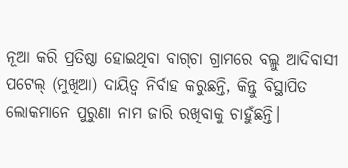ନୂଆ କରି ପ୍ରତିଷ୍ଠା ହୋଇଥିବା ବାଗ୍‌ଚା ଗ୍ରାମରେ ବଲ୍ଲୁ ଆଦିବାସୀ ପଟେଲ୍‌ (ମୁଖିଆ) ଦାୟିତ୍ୱ ନିର୍ବାହ କରୁଛନ୍ତି, କିନ୍ତୁ ବିସ୍ଥାପିତ ଲୋକମାନେ ପୁରୁଣା ନାମ ଜାରି ରଖିବାକୁ ଚାହୁଁଛନ୍ତି।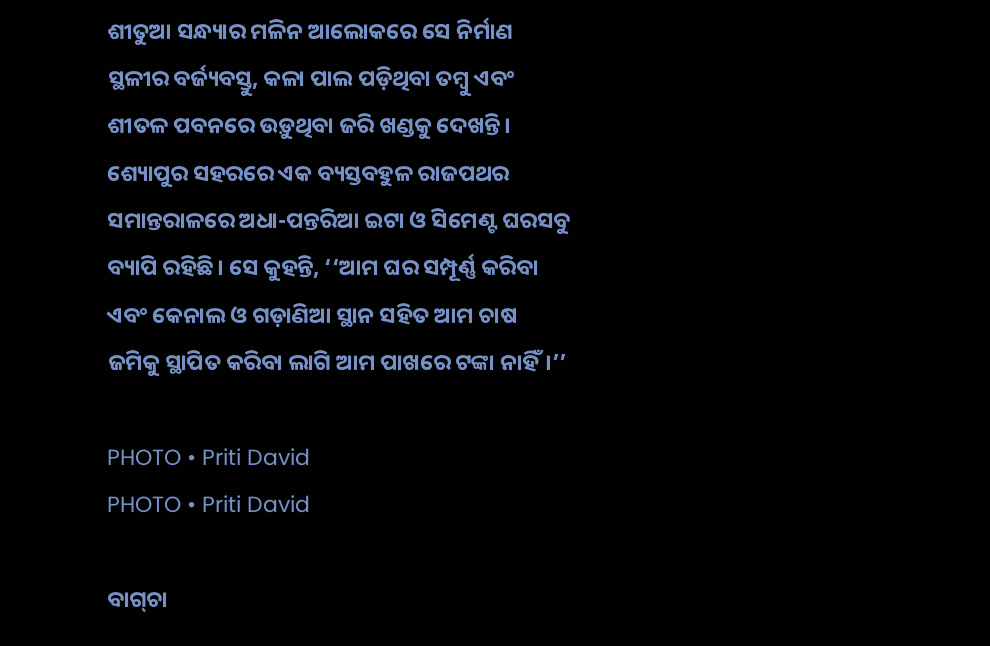ଶୀତୁଆ ସନ୍ଧ୍ୟାର ମଳିନ ଆଲୋକରେ ସେ ନିର୍ମାଣ ସ୍ଥଳୀର ବର୍ଜ୍ୟବସ୍ତୁ, କଳା ପାଲ ପଡ଼ିଥିବା ତମ୍ବୁ ଏବଂ ଶୀତଳ ପବନରେ ଉଡ଼ୁଥିବା ଜରି ଖଣ୍ଡକୁ ଦେଖନ୍ତି। ଶ୍ୟୋପୁର ସହରରେ ଏକ ବ୍ୟସ୍ତବହୁଳ ରାଜପଥର ସମାନ୍ତରାଳରେ ଅଧା-ପନ୍ତରିଆ ଇଟା ଓ ସିମେଣ୍ଟ ଘରସବୁ ବ୍ୟାପି ରହିଛି। ସେ କୁହନ୍ତି, ‘‘ଆମ ଘର ସମ୍ପୂର୍ଣ୍ଣ କରିବା ଏବଂ କେନାଲ ଓ ଗଡ଼ାଣିଆ ସ୍ଥାନ ସହିତ ଆମ ଚାଷ ଜମିକୁ ସ୍ଥାପିତ କରିବା ଲାଗି ଆମ ପାଖରେ ଟଙ୍କା ନାହିଁ।’’

PHOTO • Priti David
PHOTO • Priti David

ବାଗ୍‌ଚା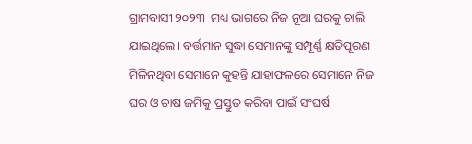ଗ୍ରାମବାସୀ ୨୦୨୩  ମଧ୍ୟ ଭାଗରେ ନିଜ ନୂଆ ଘରକୁ ଚାଲି ଯାଇଥିଲେ। ବର୍ତ୍ତମାନ ସୁଦ୍ଧା ସେମାନଙ୍କୁ ସମ୍ପୂର୍ଣ୍ଣ କ୍ଷତିପୂରଣ ମିଳିନଥିବା ସେମାନେ କୁହନ୍ତି ଯାହାଫଳରେ ସେମାନେ ନିଜ ଘର ଓ ଚାଷ ଜମିକୁ ପ୍ରସ୍ତୁତ କରିବା ପାଇଁ ସଂଘର୍ଷ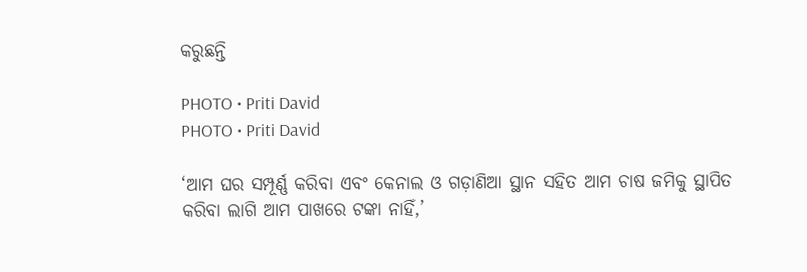କରୁଛନ୍ତି

PHOTO • Priti David
PHOTO • Priti David

‘ଆମ ଘର ସମ୍ପୂର୍ଣ୍ଣ କରିବା ଏବଂ କେନାଲ ଓ ଗଡ଼ାଣିଆ ସ୍ଥାନ ସହିତ ଆମ ଚାଷ ଜମିକୁ ସ୍ଥାପିତ କରିବା ଲାଗି ଆମ ପାଖରେ ଟଙ୍କା ନାହିଁ,’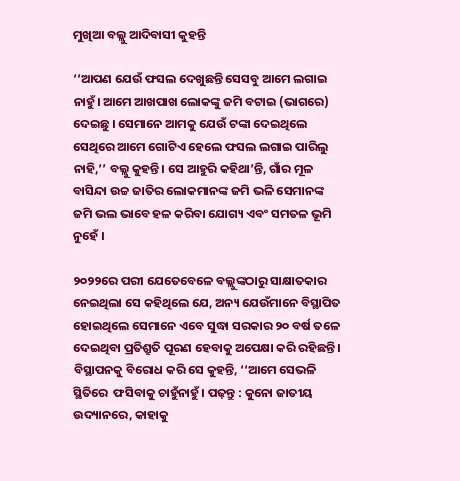ମୁଖିଆ ବଲ୍ଲୁ ଆଦିବାସୀ କୁହନ୍ତି

‘‘ଆପଣ ଯେଉଁ ଫସଲ ଦେଖୁଛନ୍ତି ସେସବୁ ଆମେ ଲଗାଇ ନାହୁଁ। ଆମେ ଆଖପାଖ ଲୋକଙ୍କୁ ଜମି ବଟାଇ (ଭାଗରେ) ଦେଇଛୁ । ସେମାନେ ଆମକୁ ଯେଉଁ ଟଙ୍କା ଦେଇଥିଲେ ସେଥିରେ ଆମେ ଗୋଟିଏ ହେଲେ ଫସଲ ଲଗାଇ ପାରିଲୁ ନାହି,’’ ବଲ୍ଲୁ କୁହନ୍ତି। ସେ ଆହୁରି କହିଥା’ନ୍ତି, ଗାଁର ମୂଳ ବାସିନ୍ଦା ଉଚ୍ଚ ଜାତିର ଲୋକମାନଙ୍କ ଜମି ଭଳି ସେମାନଙ୍କ ଜମି ଭଲ ଭାବେ ହଳ କରିବା ଯୋଗ୍ୟ ଏବଂ ସମତଳ ଭୂମି ନୁହେଁ ।

୨୦୨୨ରେ ପରୀ ଯେତେବେଳେ ବଲ୍ଲୁଙ୍କଠାରୁ ସାକ୍ଷାତକାର ନେଇଥିଲା ସେ କହିଥିଲେ ଯେ, ଅନ୍ୟ ଯେଉଁମାନେ ବିସ୍ଥାପିତ ହୋଇଥିଲେ ସେମାନେ ଏବେ ସୁଦ୍ଧା ସରକାର ୨୦ ବର୍ଷ ତଳେ ଦେଇଥିବା ପ୍ରତିଶ୍ରୁତି ପୂରଣ ହେବାକୁ ଅପେକ୍ଷା କରି ରହିଛନ୍ତି । ବିସ୍ଥାପନକୁ ବିରୋଧ କରି ସେ କୁହନ୍ତି, ‘‘ଆମେ ସେଭଳି  ସ୍ଥିତିରେ  ଫସିବାକୁ ଚାହୁଁନାହୁଁ । ପଢ଼ନ୍ତୁ : କୁନୋ ଜାତୀୟ ଉଦ୍ୟାନରେ, କାହାକୁ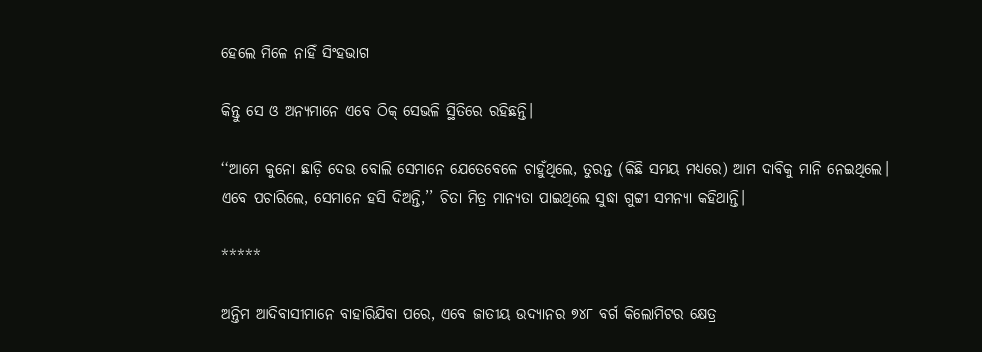ହେଲେ ମିଳେ ନାହିଁ ସିଂହଭାଗ

କିନ୍ତୁ ସେ ଓ ଅନ୍ୟମାନେ ଏବେ ଠିକ୍‌ ସେଭଳି ସ୍ଥିତିରେ ରହିଛନ୍ତି।

‘‘ଆମେ କୁନୋ ଛାଡ଼ି ଦେଉ ବୋଲି ସେମାନେ ଯେତେବେଳେ ଚାହୁଁଥିଲେ, ତୁରନ୍ତ (କିଛି ସମୟ ମଧ୍ୟରେ) ଆମ ଦାବିକୁ ମାନି ନେଇଥିଲେ। ଏବେ ପଚାରିଲେ, ସେମାନେ ହସି ଦିଅନ୍ତି,’’ ଚିତା ମିତ୍ର ମାନ୍ୟତା ପାଇଥିଲେ ସୁଦ୍ଧା ଗୁଟ୍ଟୀ ସମନ୍ୟା କହିଥାନ୍ତି।

*****

ଅନ୍ତିମ ଆଦିବାସୀମାନେ ବାହାରିଯିବା ପରେ, ଏବେ ଜାତୀୟ ଉଦ୍ୟାନର ୭୪୮ ବର୍ଗ କିଲୋମିଟର କ୍ଷେତ୍ର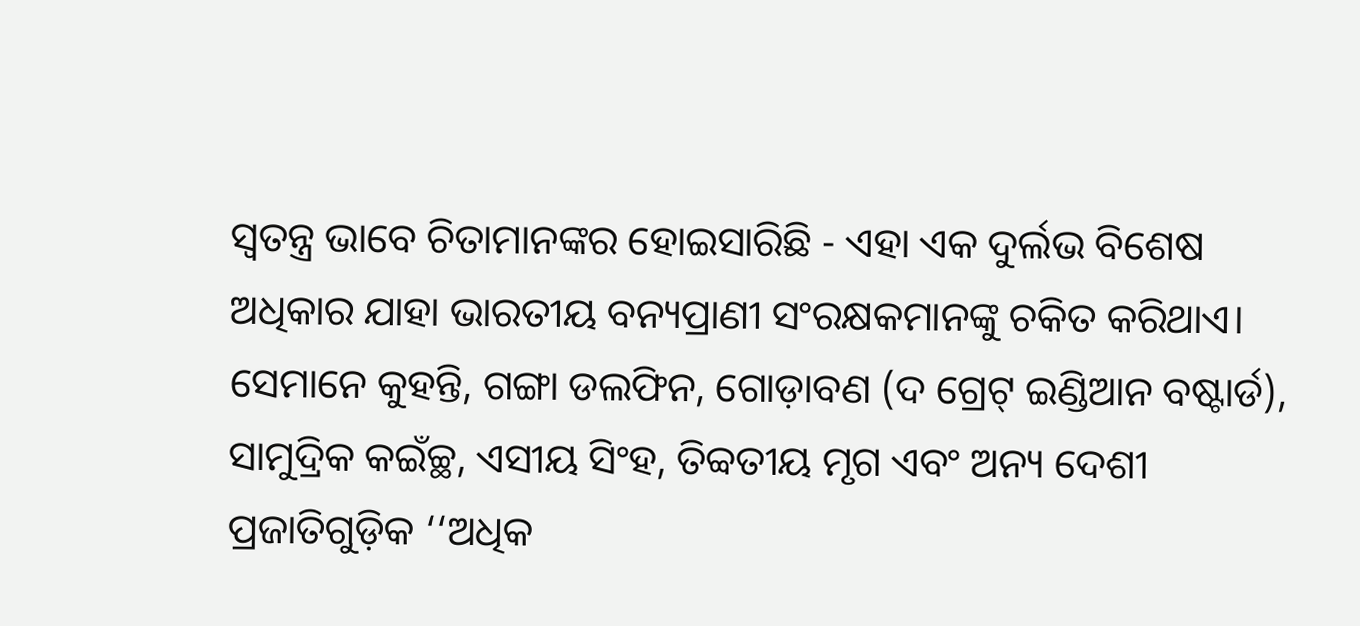ସ୍ୱତନ୍ତ୍ର ଭାବେ ଚିତାମାନଙ୍କର ହୋଇସାରିଛି - ଏହା ଏକ ଦୁର୍ଲଭ ବିଶେଷ ଅଧିକାର ଯାହା ଭାରତୀୟ ବନ୍ୟପ୍ରାଣୀ ସଂରକ୍ଷକମାନଙ୍କୁ ଚକିତ କରିଥାଏ। ସେମାନେ କୁହନ୍ତି, ଗଙ୍ଗା ଡଲଫିନ, ଗୋଡ଼ାବଣ (ଦ ଗ୍ରେଟ୍‌ ଇଣ୍ଡିଆନ ବଷ୍ଟାର୍ଡ), ସାମୁଦ୍ରିକ କଇଁଚ୍ଛ, ଏସୀୟ ସିଂହ, ତିବ୍ବତୀୟ ମୃଗ ଏବଂ ଅନ୍ୟ ଦେଶୀ ପ୍ରଜାତିଗୁଡ଼ିକ ‘‘ଅଧିକ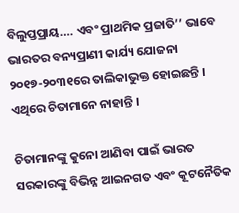ବିଲୁପ୍ତପ୍ରାୟ…. ଏବଂ ପ୍ରାଥମିକ ପ୍ରଜାତି’’ ଭାବେ ଭାରତର ବନ୍ୟପ୍ରାଣୀ କାର୍ଯ୍ୟ ଯୋଜନା ୨୦୧୭-୨୦୩୧ରେ ତାଲିକାଭୁକ୍ତ ହୋଇଛନ୍ତି । ଏଥିରେ ଚିତାମାନେ ନାହାନ୍ତି ।

ଚିତାମାନଙ୍କୁ କୁନୋ ଆଣିବା ପାଇଁ ଭାରତ ସରକାରଙ୍କୁ ବିଭିନ୍ନ ଆଇନଗତ ଏବଂ କୂଟନୈତିକ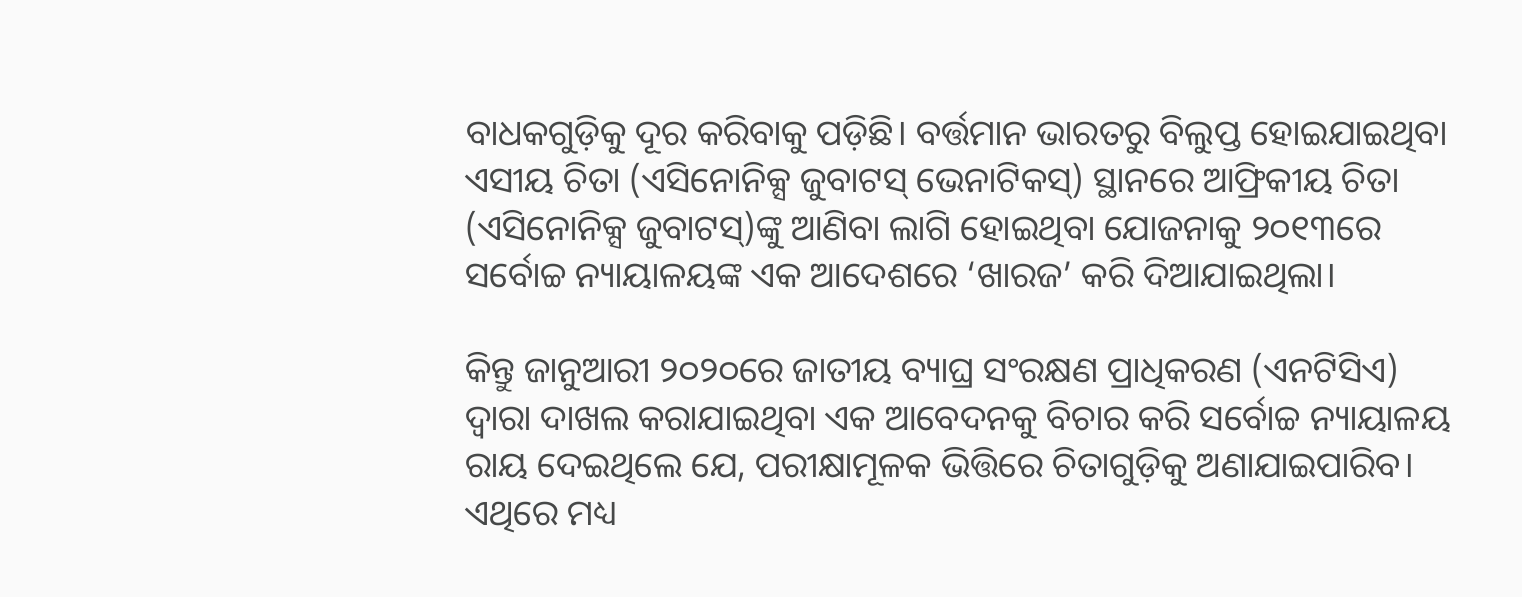ବାଧକଗୁଡ଼ିକୁ ଦୂର କରିବାକୁ ପଡ଼ିଛି। ବର୍ତ୍ତମାନ ଭାରତରୁ ବିଲୁପ୍ତ ହୋଇଯାଇଥିବା ଏସୀୟ ଚିତା (ଏସିନୋନିକ୍ସ ଜୁବାଟସ୍‌ ଭେନାଟିକସ୍‌) ସ୍ଥାନରେ ଆଫ୍ରିକୀୟ ଚିତା (ଏସିନୋନିକ୍ସ ଜୁବାଟସ୍‌)ଙ୍କୁ ଆଣିବା ଲାଗି ହୋଇଥିବା ଯୋଜନାକୁ ୨୦୧୩ରେ ସର୍ବୋଚ୍ଚ ନ୍ୟାୟାଳୟଙ୍କ ଏକ ଆଦେଶରେ ‘ଖାରଜ’ କରି ଦିଆଯାଇଥିଲା।

କିନ୍ତୁ ଜାନୁଆରୀ ୨୦୨୦ରେ ଜାତୀୟ ବ୍ୟାଘ୍ର ସଂରକ୍ଷଣ ପ୍ରାଧିକରଣ (ଏନଟିସିଏ) ଦ୍ୱାରା ଦାଖଲ କରାଯାଇଥିବା ଏକ ଆବେଦନକୁ ବିଚାର କରି ସର୍ବୋଚ୍ଚ ନ୍ୟାୟାଳୟ ରାୟ ଦେଇଥିଲେ ଯେ, ପରୀକ୍ଷାମୂଳକ ଭିତ୍ତିରେ ଚିତାଗୁଡ଼ିକୁ ଅଣାଯାଇପାରିବ। ଏଥିରେ ମଧ୍ୟ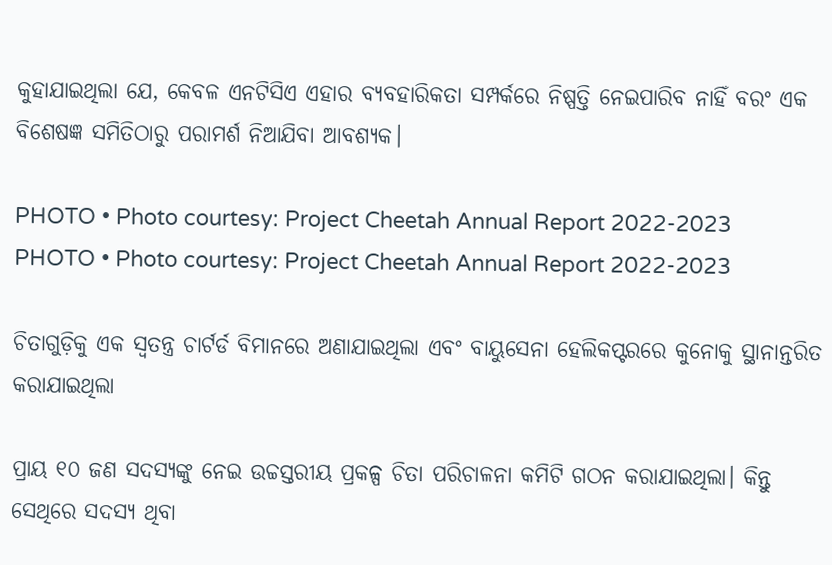କୁହାଯାଇଥିଲା ଯେ, କେବଳ ଏନଟିସିଏ ଏହାର ବ୍ୟବହାରିକତା ସମ୍ପର୍କରେ ନିଷ୍ପତ୍ତି ନେଇପାରିବ ନାହିଁ ବରଂ ଏକ ବିଶେଷଜ୍ଞ ସମିତିଠାରୁ ପରାମର୍ଶ ନିଆଯିବା ଆବଶ୍ୟକ।

PHOTO • Photo courtesy: Project Cheetah Annual Report 2022-2023
PHOTO • Photo courtesy: Project Cheetah Annual Report 2022-2023

ଚିତାଗୁଡ଼ିକୁ ଏକ ସ୍ୱତନ୍ତ୍ର ଚାର୍ଟର୍ଡ ବିମାନରେ ଅଣାଯାଇଥିଲା ଏବଂ ବାୟୁସେନା ହେଲିକପ୍ଟରରେ କୁନୋକୁ ସ୍ଥାନାନ୍ତରିତ କରାଯାଇଥିଲା

ପ୍ରାୟ ୧୦ ଜଣ ସଦସ୍ୟଙ୍କୁ ନେଇ ଉଚ୍ଚସ୍ତରୀୟ ପ୍ରକଳ୍ପ ଚିତା ପରିଚାଳନା କମିଟି ଗଠନ କରାଯାଇଥିଲା। କିନ୍ତୁ ସେଥିରେ ସଦସ୍ୟ ଥିବା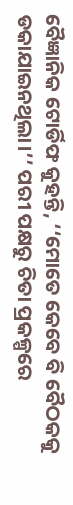ବୈଜ୍ଞାନିକ ଟୋର୍ଡିଫ କୁହନ୍ତି, ‘‘ମୋତେ କେବେ ବି ବୈଠକକୁ ଡକାଯାଇନଥିଲା।’’ ପରୀ ପକ୍ଷରୁ ଚିତା ପ୍ରକଳ୍ପରେ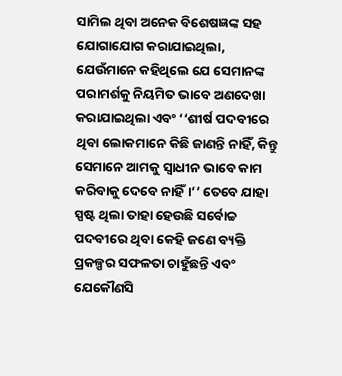ସାମିଲ ଥିବା ଅନେକ ବିଶେଷଜ୍ଞଙ୍କ ସହ ଯୋଗାଯୋଗ କରାଯାଇଥିଲା, ଯେଉଁମାନେ କହିଥିଲେ ଯେ ସେମାନଙ୍କ ପରାମର୍ଶକୁ ନିୟମିତ ଭାବେ ଅଣଦେଖା କରାଯାଇଥିଲା ଏବଂ ‘‘ଶୀର୍ଷ ପଦବୀରେ ଥିବା ଲୋକମାନେ କିଛି ଜାଣନ୍ତି ନାହିଁ, କିନ୍ତୁ ସେମାନେ ଆମକୁ ସ୍ୱାଧୀନ ଭାବେ କାମ କରିବାକୁ ଦେବେ ନାହିଁ।’’ ତେବେ ଯାହା ସ୍ପଷ୍ଟ ଥିଲା ତାହା ହେଉଛି ସର୍ବୋଚ୍ଚ ପଦବୀରେ ଥିବା କେହି ଜଣେ ବ୍ୟକ୍ତି ପ୍ରକଳ୍ପର ସଫଳତା ଚାହୁଁଛନ୍ତି ଏବଂ ଯେକୌଣସି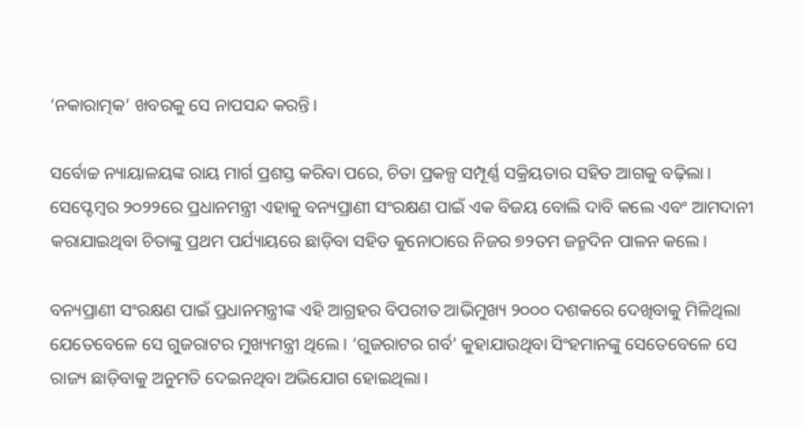‘ନକାରାତ୍ମକ’ ଖବରକୁ ସେ ନାପସନ୍ଦ କରନ୍ତି।

ସର୍ବୋଚ୍ଚ ନ୍ୟାୟାଳୟଙ୍କ ରାୟ ମାର୍ଗ ପ୍ରଶସ୍ତ କରିବା ପରେ, ଚିତା ପ୍ରକଳ୍ପ ସମ୍ପୂର୍ଣ୍ଣ ସକ୍ରିୟତାର ସହିତ ଆଗକୁ ବଢ଼ିଲା। ସେପ୍ଟେମ୍ବର ୨୦୨୨ରେ ପ୍ରଧାନମନ୍ତ୍ରୀ ଏହାକୁ ବନ୍ୟପ୍ରାଣୀ ସଂରକ୍ଷଣ ପାଇଁ ଏକ ବିଜୟ ବୋଲି ଦାବି କଲେ ଏବଂ ଆମଦାନୀ କରାଯାଇଥିବା ଚିତାଙ୍କୁ ପ୍ରଥମ ପର୍ଯ୍ୟାୟରେ ଛାଡ଼ିବା ସହିତ କୁନୋଠାରେ ନିଜର ୭୨ତମ ଜନ୍ମଦିନ ପାଳନ କଲେ।

ବନ୍ୟପ୍ରାଣୀ ସଂରକ୍ଷଣ ପାଇଁ ପ୍ରଧାନମନ୍ତ୍ରୀଙ୍କ ଏହି ଆଗ୍ରହର ବିପରୀତ ଆଭିମୁଖ୍ୟ ୨୦୦୦ ଦଶକରେ ଦେଖିବାକୁ ମିଳିଥିଲା ଯେତେବେଳେ ସେ ଗୁଜରାଟର ମୁଖ୍ୟମନ୍ତ୍ରୀ ଥିଲେ । ‘ଗୁଜରାଟର ଗର୍ବ’ କୁହାଯାଉଥିବା ସିଂହମାନଙ୍କୁ ସେତେବେଳେ ସେ ରାଜ୍ୟ ଛାଡ଼ିବାକୁ ଅନୁମତି ଦେଇନଥିବା ଅଭିଯୋଗ ହୋଇଥିଲା।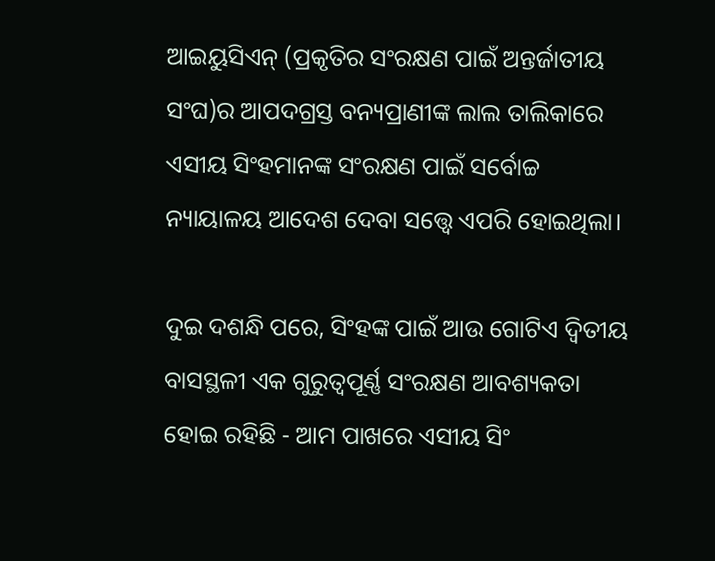ଆଇୟୁସିଏନ୍‌ (ପ୍ରକୃତିର ସଂରକ୍ଷଣ ପାଇଁ ଅନ୍ତର୍ଜାତୀୟ ସଂଘ)ର ଆପଦଗ୍ରସ୍ତ ବନ୍ୟପ୍ରାଣୀଙ୍କ ଲାଲ ତାଲିକାରେ ଏସୀୟ ସିଂହମାନଙ୍କ ସଂରକ୍ଷଣ ପାଇଁ ସର୍ବୋଚ୍ଚ ନ୍ୟାୟାଳୟ ଆଦେଶ ଦେବା ସତ୍ତ୍ୱେ ଏପରି ହୋଇଥିଲା।

ଦୁଇ ଦଶନ୍ଧି ପରେ, ସିଂହଙ୍କ ପାଇଁ ଆଉ ଗୋଟିଏ ଦ୍ୱିତୀୟ ବାସସ୍ଥଳୀ ଏକ ଗୁରୁତ୍ୱପୂର୍ଣ୍ଣ ସଂରକ୍ଷଣ ଆବଶ୍ୟକତା ହୋଇ ରହିଛି - ଆମ ପାଖରେ ଏସୀୟ ସିଂ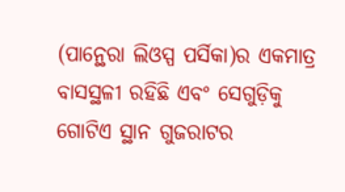(ପାନ୍ଥେରା ଲିଓସ୍ପ ପର୍ସିକା)ର ଏକମାତ୍ର ବାସସ୍ଥଳୀ ରହିଛି ଏବଂ ସେଗୁଡ଼ିକୁ ଗୋଟିଏ ସ୍ଥାନ ଗୁଜରାଟର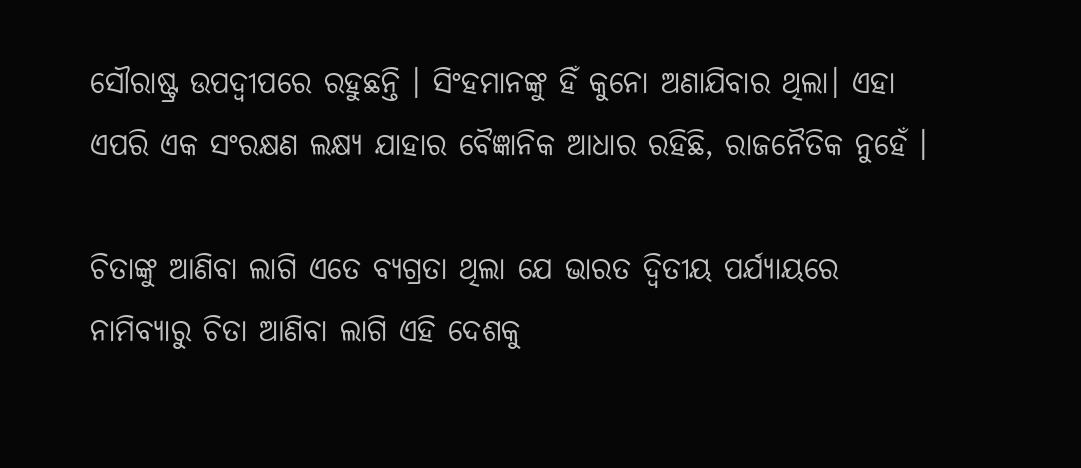ସୌରାଷ୍ଟ୍ର ଉପଦ୍ୱୀପରେ ରହୁଛନ୍ତି । ସିଂହମାନଙ୍କୁ ହିଁ କୁନୋ ଅଣାଯିବାର ଥିଲା। ଏହା ଏପରି ଏକ ସଂରକ୍ଷଣ ଲକ୍ଷ୍ୟ ଯାହାର ବୈଜ୍ଞାନିକ ଆଧାର ରହିଛି, ରାଜନୈତିକ ନୁହେଁ ।

ଚିତାଙ୍କୁ ଆଣିବା ଲାଗି ଏତେ ବ୍ୟଗ୍ରତା ଥିଲା ଯେ ଭାରତ ଦ୍ୱିତୀୟ ପର୍ଯ୍ୟାୟରେ ନାମିବ୍ୟାରୁ ଚିତା ଆଣିବା ଲାଗି ଏହି ଦେଶକୁ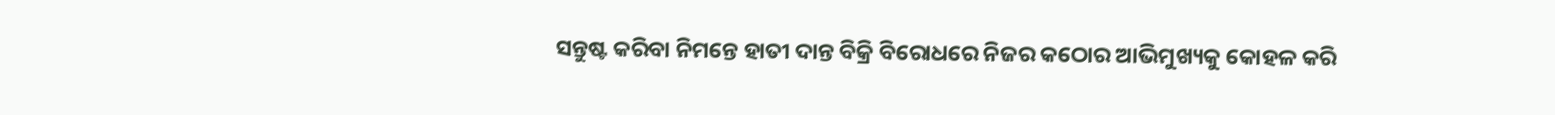ସନ୍ତୁଷ୍ଟ କରିବା ନିମନ୍ତେ ହାତୀ ଦାନ୍ତ ବିକ୍ରି ବିରୋଧରେ ନିଜର କଠୋର ଆଭିମୁଖ୍ୟକୁ କୋହଳ କରି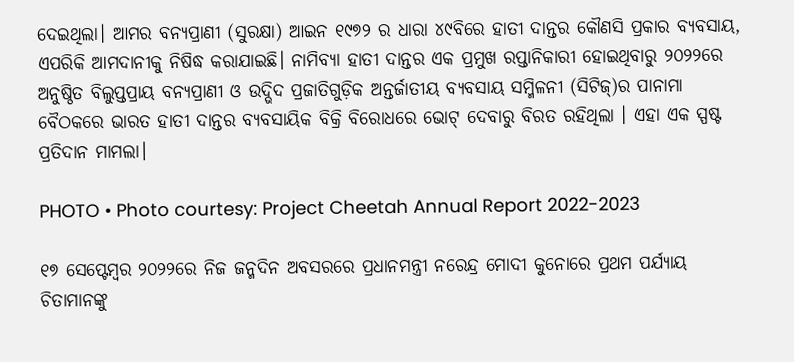ଦେଇଥିଲା। ଆମର ବନ୍ୟପ୍ରାଣୀ (ସୁରକ୍ଷା) ଆଇନ ୧୯୭୨ ର ଧାରା ୪୯ବିରେ ହାତୀ ଦାନ୍ତର କୌଣସି ପ୍ରକାର ବ୍ୟବସାୟ, ଏପରିକି ଆମଦାନୀକୁ ନିଷିଦ୍ଧ କରାଯାଇଛି। ନାମିବ୍ୟା ହାତୀ ଦାନ୍ତର ଏକ ପ୍ରମୁଖ ରପ୍ତାନିକାରୀ ହୋଇଥିବାରୁ ୨୦୨୨ରେ ଅନୁଷ୍ଠିତ ବିଲୁପ୍ତପ୍ରାୟ ବନ୍ୟପ୍ରାଣୀ ଓ ଉଦ୍ଭିଦ ପ୍ରଜାତିଗୁଡ଼ିକ ଅନ୍ତର୍ଜାତୀୟ ବ୍ୟବସାୟ ସମ୍ମିଳନୀ (ସିଟିଜ୍‌)ର ପାନାମା ବୈଠକରେ ଭାରତ ହାତୀ ଦାନ୍ତର ବ୍ୟବସାୟିକ ବିକ୍ରି ବିରୋଧରେ ଭୋଟ୍‌ ଦେବାରୁ ବିରତ ରହିଥିଲା । ଏହା ଏକ ସ୍ପଷ୍ଟ ପ୍ରତିଦାନ ମାମଲା।

PHOTO • Photo courtesy: Project Cheetah Annual Report 2022-2023

୧୭ ସେପ୍ଟେମ୍ବର ୨୦୨୨ରେ ନିଜ ଜନ୍ମଦିନ ଅବସରରେ ପ୍ରଧାନମନ୍ତ୍ରୀ ନରେନ୍ଦ୍ର ମୋଦୀ କୁନୋରେ ପ୍ରଥମ ପର୍ଯ୍ୟାୟ ଚିତାମାନଙ୍କୁ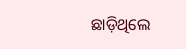ଛାଡ଼ିଥିଲେ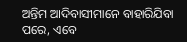ଅନ୍ତିମ ଆଦିବାସୀମାନେ ବାହାରିଯିବା ପରେ, ଏବେ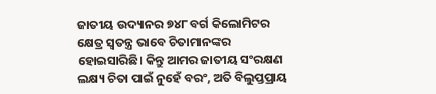ଜାତୀୟ ଉଦ୍ୟାନର ୭୪୮ ବର୍ଗ କିଲୋମିଟର କ୍ଷେତ୍ର ସ୍ୱତନ୍ତ୍ର ଭାବେ ଚିତାମାନଙ୍କର ହୋଇସାରିଛି। କିନ୍ତୁ ଆମର ଜାତୀୟ ସଂରକ୍ଷଣ ଲକ୍ଷ୍ୟ ଚିତା ପାଇଁ ନୁହେଁ ବରଂ, ଅତି ବିଲୁପ୍ତପ୍ରାୟ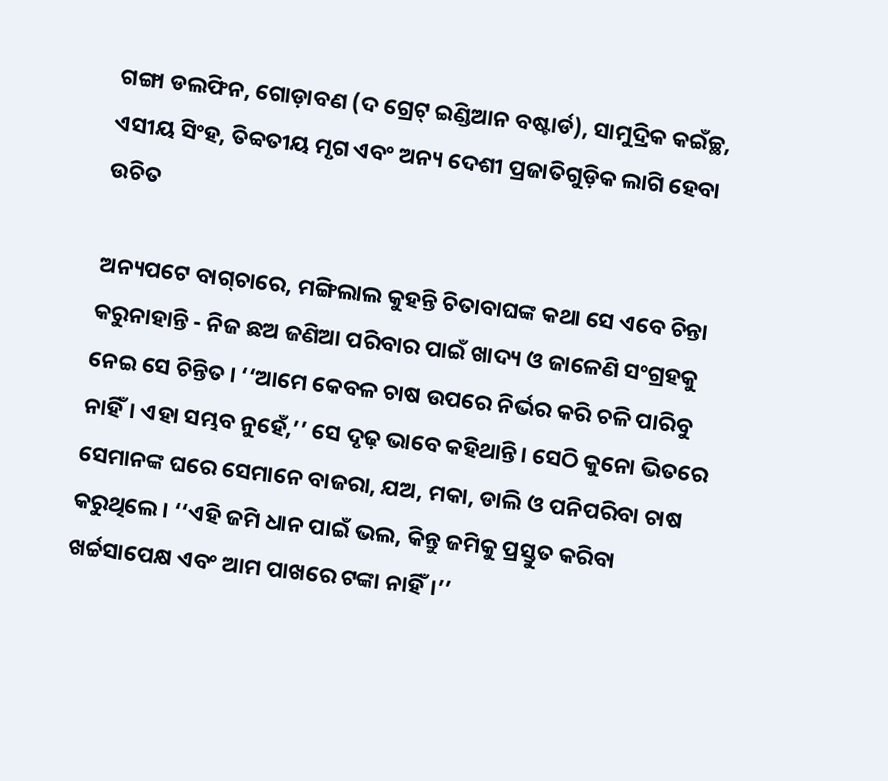ଗଙ୍ଗା ଡଲଫିନ, ଗୋଡ଼ାବଣ (ଦ ଗ୍ରେଟ୍‌ ଇଣ୍ଡିଆନ ବଷ୍ଟାର୍ଡ), ସାମୁଦ୍ରିକ କଇଁଚ୍ଛ, ଏସୀୟ ସିଂହ, ତିବ୍ବତୀୟ ମୃଗ ଏବଂ ଅନ୍ୟ ଦେଶୀ ପ୍ରଜାତିଗୁଡ଼ିକ ଲାଗି ହେବା ଉଚିତ

ଅନ୍ୟପଟେ ବାଗ୍‌ଚାରେ, ମଙ୍ଗିଲାଲ କୁହନ୍ତି ଚିତାବାଘଙ୍କ କଥା ସେ ଏବେ ଚିନ୍ତା କରୁନାହାନ୍ତି - ନିଜ ଛଅ ଜଣିଆ ପରିବାର ପାଇଁ ଖାଦ୍ୟ ଓ ଜାଳେଣି ସଂଗ୍ରହକୁ ନେଇ ସେ ଚିନ୍ତିତ । ‘‘ଆମେ କେବଳ ଚାଷ ଉପରେ ନିର୍ଭର କରି ଚଳି ପାରିବୁ ନାହିଁ। ଏହା ସମ୍ଭବ ନୁହେଁ,’’ ସେ ଦୃଢ଼ ଭାବେ କହିଥାନ୍ତି। ସେଠି କୁନୋ ଭିତରେ ସେମାନଙ୍କ ଘରେ ସେମାନେ ବାଜରା, ଯଅ, ମକା, ଡାଲି ଓ ପନିପରିବା ଚାଷ କରୁଥିଲେ। ‘‘ଏହି ଜମି ଧାନ ପାଇଁ ଭଲ, କିନ୍ତୁ ଜମିକୁ ପ୍ରସ୍ତୁତ କରିବା ଖର୍ଚ୍ଚସାପେକ୍ଷ ଏବଂ ଆମ ପାଖରେ ଟଙ୍କା ନାହିଁ।’’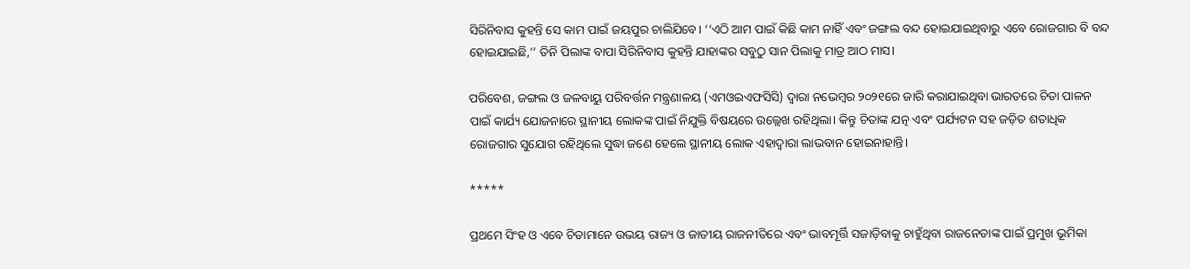ସିରିନିବାସ କୁହନ୍ତି ସେ କାମ ପାଇଁ ଜୟପୁର ଚାଲିଯିବେ। ‘‘ଏଠି ଆମ ପାଇଁ କିଛି କାମ ନାହିଁ ଏବଂ ଜଙ୍ଗଲ ବନ୍ଦ ହୋଇଯାଇଥିବାରୁ ଏବେ ରୋଜଗାର ବି ବନ୍ଦ ହୋଇଯାଇଛି,’’ ତିନି ପିଲାଙ୍କ ବାପା ସିରିନିବାସ କୁହନ୍ତି ଯାହାଙ୍କର ସବୁଠୁ ସାନ ପିଲାକୁ ମାତ୍ର ଆଠ ମାସ।

ପରିବେଶ, ଜଙ୍ଗଲ ଓ ଜଳବାୟୁ ପରିବର୍ତ୍ତନ ମନ୍ତ୍ରଣାଳୟ (ଏମଓଇଏଫସିସି) ଦ୍ୱାରା ନଭେମ୍ବର ୨୦୨୧ରେ ଜାରି କରାଯାଇଥିବା ଭାରତରେ ଚିତା ପାଳନ ପାଇଁ କାର୍ଯ୍ୟ ଯୋଜନାରେ ସ୍ଥାନୀୟ ଲୋକଙ୍କ ପାଇଁ ନିଯୁକ୍ତି ବିଷୟରେ ଉଲ୍ଲେଖ ରହିଥିଲା। କିନ୍ତୁ ଚିତାଙ୍କ ଯତ୍ନ ଏବଂ ପର୍ଯ୍ୟଟନ ସହ ଜଡ଼ିତ ଶତାଧିକ ରୋଜଗାର ସୁଯୋଗ ରହିଥିଲେ ସୁଦ୍ଧା ଜଣେ ହେଲେ ସ୍ଥାନୀୟ ଲୋକ ଏହାଦ୍ୱାରା ଲାଭବାନ ହୋଇନାହାନ୍ତି।

*****

ପ୍ରଥମେ ସିଂହ ଓ ଏବେ ଚିତାମାନେ ଉଭୟ ରାଜ୍ୟ ଓ ଜାତୀୟ ରାଜନୀତିରେ ଏବଂ ଭାବମୂର୍ତ୍ତି ସଜାଡ଼ିବାକୁ ଚାହୁଁଥିବା ରାଜନେତାଙ୍କ ପାଇଁ ପ୍ରମୁଖ ଭୂମିକା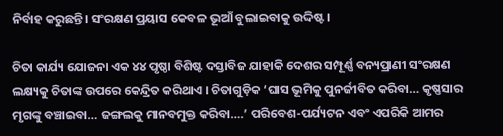ନିର୍ବାହ କରୁଛନ୍ତି। ସଂରକ୍ଷଣ ପ୍ରୟାସ କେବଳ ଭୂଆଁ ବୁଲାଇବାକୁ ଉଦ୍ଦିଷ୍ଟ।

ଚିତା କାର୍ଯ୍ୟ ଯୋଜନା ଏକ ୪୪ ପୃଷ୍ଠା ବିଶିଷ୍ଟ ଦସ୍ତାବିଜ ଯାହାକି ଦେଶର ସମ୍ପୂର୍ଣ୍ଣ ବନ୍ୟପ୍ରାଣୀ ସଂରକ୍ଷଣ ଲକ୍ଷ୍ୟକୁ ଚିତାଙ୍କ ଉପରେ କେନ୍ଦ୍ରିତ କରିଥାଏ । ଚିତାଗୁଡ଼ିକ ‘ଘାସ ଭୂମିକୁ ପୁନର୍ଜୀବିତ କରିବା… କୃଷ୍ଣସାର ମୃଗଙ୍କୁ ବଞ୍ଚାଇବା… ଜଙ୍ଗଲକୁ ମାନବମୁକ୍ତ କରିବା….’ ପରିବେଶ-ପର୍ଯ୍ୟଟନ ଏବଂ ଏପରିକି ଆମର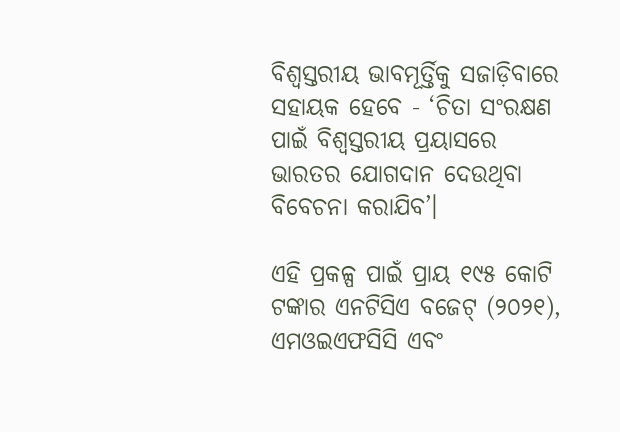ବିଶ୍ୱସ୍ତରୀୟ ଭାବମୂର୍ତ୍ତିକୁ ସଜାଡ଼ିବାରେ ସହାୟକ ହେବେ - ‘ଚିତା ସଂରକ୍ଷଣ ପାଇଁ ବିଶ୍ୱସ୍ତରୀୟ ପ୍ରୟାସରେ ଭାରତର ଯୋଗଦାନ ଦେଉଥିବା ବିବେଚନା କରାଯିବ’।

ଏହି ପ୍ରକଳ୍ପ ପାଇଁ ପ୍ରାୟ ୧୯୫ କୋଟି ଟଙ୍କାର ଏନଟିସିଏ ବଜେଟ୍‌ (୨୦୨୧), ଏମଓଇଏଫସିସି ଏବଂ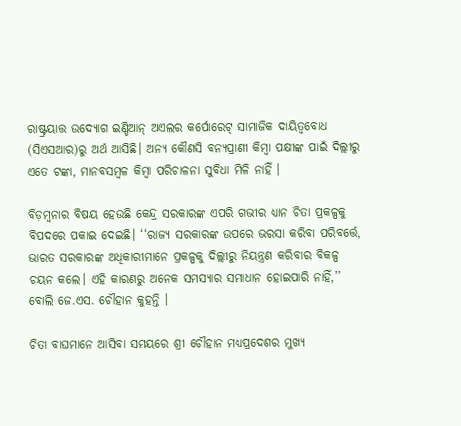ରାଷ୍ଟ୍ରୟାତ୍ତ ଉଦ୍ୟୋଗ ଇଣ୍ଡିଆନ୍‌ ଅଏଲର କର୍ପୋରେଟ୍‌ ସାମାଜିକ ଦାୟିତ୍ୱବୋଧ (ସିଏସଆର)ରୁ ଅର୍ଥ ଆସିଛି। ଅନ୍ୟ କୌଣସି ବନ୍ୟପ୍ରାଣୀ କିମ୍ବା ପକ୍ଷୀଙ୍କ ପାଇଁ ଦିଲ୍ଲୀରୁ ଏତେ ଟଙ୍କା, ମାନବସମ୍ବଳ କିମ୍ବା ପରିଚାଳନା ସୁବିଧା ମିଳି ନାହିଁ ।

ବିଡ଼ମ୍ବନାର ବିଷୟ ହେଉଛି କେନ୍ଦ୍ର ସରକାରଙ୍କ ଏପରି ଗଭୀର ଧ୍ୟାନ ଚିତା ପ୍ରକଳ୍ପକୁ ବିପଦରେ ପକାଇ ଦେଇଛି। ‘‘ରାଜ୍ୟ ସରକାରଙ୍କ ଉପରେ ଭରସା କରିବା ପରିବର୍ତ୍ତେ, ଭାରତ ସରକାରଙ୍କ ଅଧିକାରୀମାନେ ପ୍ରକଳ୍ପକୁ ଦିଲ୍ଲୀରୁ ନିୟନ୍ତ୍ରଣ କରିବାର ବିକଳ୍ପ ଚୟନ କଲେ। ଏହି କାରଣରୁ ଅନେକ ସମସ୍ୟାର ସମାଧାନ ହୋଇପାରି ନାହିଁ,’’ ବୋଲି ଜେ.ଏସ. ଚୌହାନ କୁହନ୍ତି ।

ଚିତା ବାଘମାନେ ଆସିବା ସମୟରେ ଶ୍ରୀ ଚୌହାନ ମଧ୍ୟପ୍ରଦେଶର ମୁଖ୍ୟ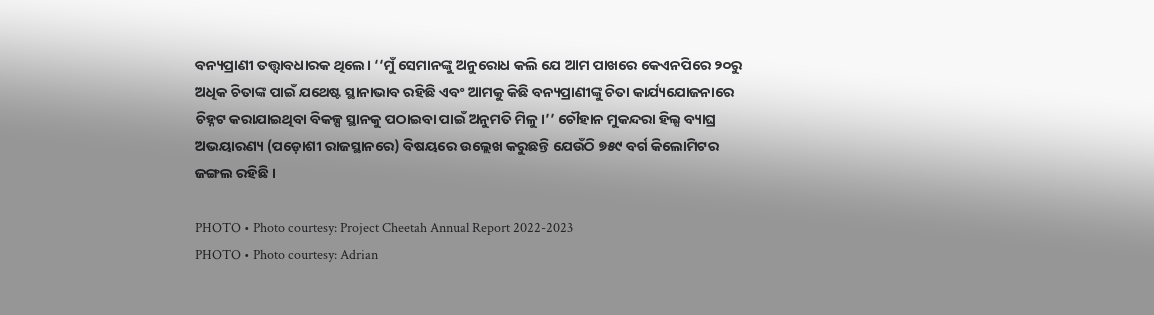ବନ୍ୟପ୍ରାଣୀ ତତ୍ତ୍ୱାବଧାରକ ଥିଲେ। ‘‘ମୁଁ ସେମାନଙ୍କୁ ଅନୁରୋଧ କଲି ଯେ ଆମ ପାଖରେ କେଏନପିରେ ୨୦ରୁ ଅଧିକ ଚିତାଙ୍କ ପାଇଁ ଯଥେଷ୍ଟ ସ୍ଥାନାଭାବ ରହିଛି ଏବଂ ଆମକୁ କିଛି ବନ୍ୟପ୍ରାଣୀଙ୍କୁ ଚିତା କାର୍ଯ୍ୟଯୋଜନାରେ ଚିହ୍ନଟ କରାଯାଇଥିବା ବିକଳ୍ପ ସ୍ଥାନକୁ ପଠାଇବା ପାଇଁ ଅନୁମତି ମିଳୁ।’’ ଚୌହାନ ମୁକନ୍ଦରା ହିଲ୍ସ ବ୍ୟାଘ୍ର ଅଭୟାରଣ୍ୟ (ପଡ଼ୋଶୀ ରାଜସ୍ଥାନରେ) ବିଷୟରେ ଉଲ୍ଲେଖ କରୁଛନ୍ତି ଯେଉଁଠି ୭୫୯ ବର୍ଗ କିଲୋମିଟର ଜଙ୍ଗଲ ରହିଛି ।

PHOTO • Photo courtesy: Project Cheetah Annual Report 2022-2023
PHOTO • Photo courtesy: Adrian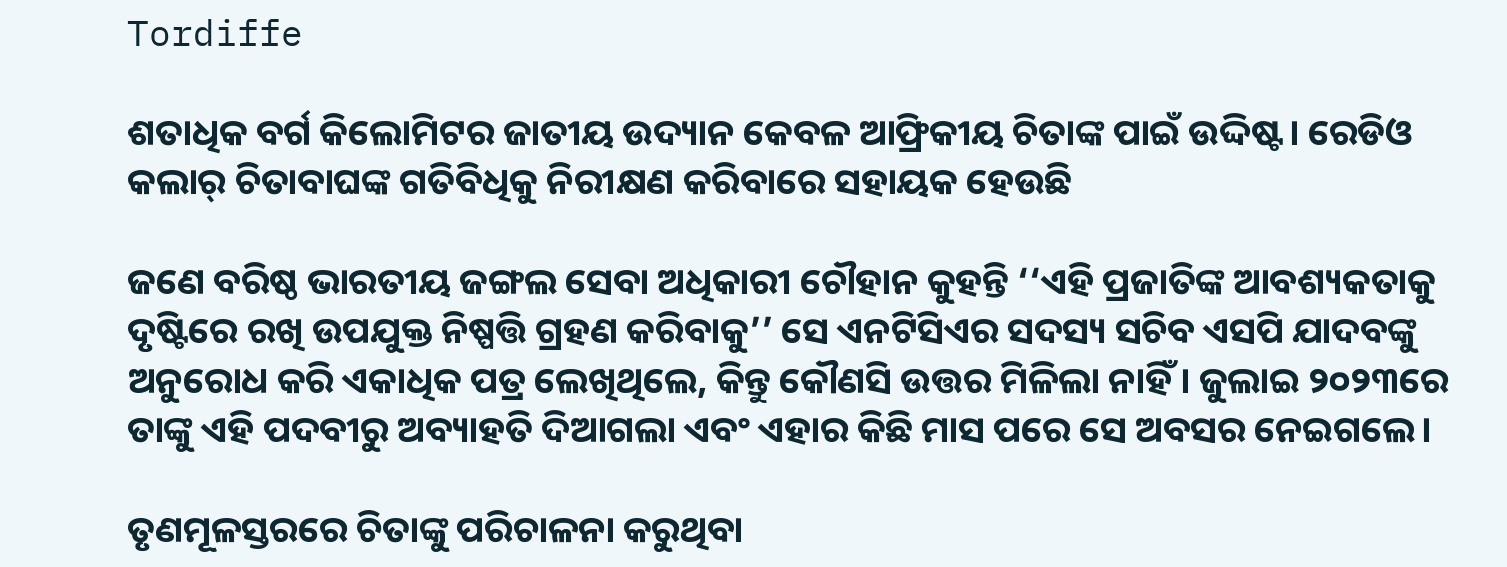Tordiffe

ଶତାଧିକ ବର୍ଗ କିଲୋମିଟର ଜାତୀୟ ଉଦ୍ୟାନ କେବଳ ଆଫ୍ରିକୀୟ ଚିତାଙ୍କ ପାଇଁ ଉଦ୍ଦିଷ୍ଟ। ରେଡିଓ କଲାର୍‌ ଚିତାବାଘଙ୍କ ଗତିବିଧିକୁ ନିରୀକ୍ଷଣ କରିବାରେ ସହାୟକ ହେଉଛି

ଜଣେ ବରିଷ୍ଠ ଭାରତୀୟ ଜଙ୍ଗଲ ସେବା ଅଧିକାରୀ ଚୌହାନ କୁହନ୍ତି ‘‘ଏହି ପ୍ରଜାତିଙ୍କ ଆବଶ୍ୟକତାକୁ ଦୃଷ୍ଟିରେ ରଖି ଉପଯୁକ୍ତ ନିଷ୍ପତ୍ତି ଗ୍ରହଣ କରିବାକୁ’’ ସେ ଏନଟିସିଏର ସଦସ୍ୟ ସଚିବ ଏସପି ଯାଦବଙ୍କୁ ଅନୁରୋଧ କରି ଏକାଧିକ ପତ୍ର ଲେଖିଥିଲେ, କିନ୍ତୁ କୌଣସି ଉତ୍ତର ମିଳିଲା ନାହିଁ । ଜୁଲାଇ ୨୦୨୩ରେ ତାଙ୍କୁ ଏହି ପଦବୀରୁ ଅବ୍ୟାହତି ଦିଆଗଲା ଏବଂ ଏହାର କିଛି ମାସ ପରେ ସେ ଅବସର ନେଇଗଲେ।

ତୃଣମୂଳସ୍ତରରେ ଚିତାଙ୍କୁ ପରିଚାଳନା କରୁଥିବା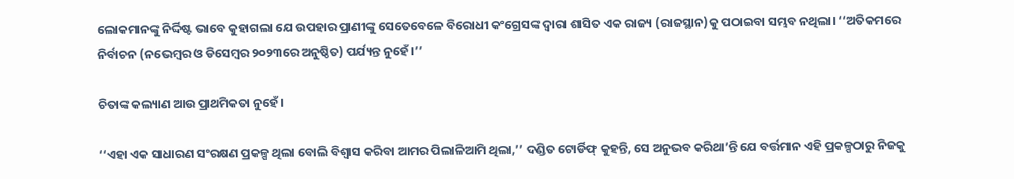ଲୋକମାନଙ୍କୁ ନିର୍ଦ୍ଦିଷ୍ଟ ଭାବେ କୁହାଗଲା ଯେ ଉପହାର ପ୍ରାଣୀଙ୍କୁ ସେତେବେଳେ ବିରୋଧୀ କଂଗ୍ରେସଙ୍କ ଦ୍ୱାରା ଶାସିତ ଏକ ରାଜ୍ୟ (ରାଜସ୍ଥାନ)କୁ ପଠାଇବା ସମ୍ଭବ ନଥିଲା। ‘‘ଅତିକମରେ ନିର୍ବାଚନ (ନଭେମ୍ବର ଓ ଡିସେମ୍ବର ୨୦୨୩ରେ ଅନୁଷ୍ଠିତ) ପର୍ଯ୍ୟନ୍ତ ନୁହେଁ।’’

ଚିତାଙ୍କ କଲ୍ୟାଣ ଆଉ ପ୍ରାଥମିକତା ନୁହେଁ।

‘‘ଏହା ଏକ ସାଧାରଣ ସଂରକ୍ଷଣ ପ୍ରକଳ୍ପ ଥିଲା ବୋଲି ବିଶ୍ୱାସ କରିବା ଆମର ପିଲାଳିଆମି ଥିଲା,’’ ଦଣ୍ଡିତ ଟୋର୍ଡିଫ୍‌ କୁହନ୍ତି, ସେ ଅନୁଭବ କରିଥା’ନ୍ତି ଯେ ବର୍ତ୍ତମାନ ଏହି ପ୍ରକଳ୍ପଠାରୁ ନିଜକୁ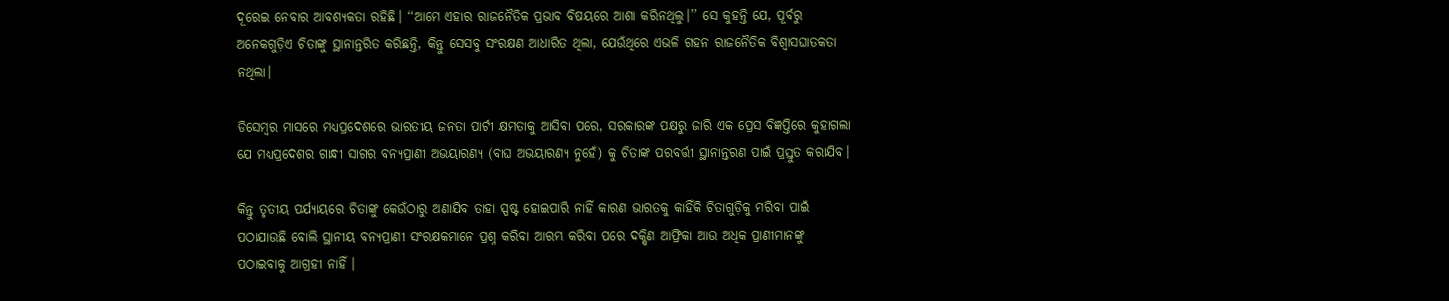ଦୂରେଇ ନେବାର ଆବଶ୍ୟକତା ରହିଛି। ‘‘ଆମେ ଏହାର ରାଜନୈତିକ ପ୍ରଭାବ ବିଷୟରେ ଆଶା କରିନଥିଲୁ।’’ ସେ କୁହନ୍ତି ଯେ, ପୂର୍ବରୁ ଅନେକଗୁଡ଼ିଏ ଚିତାଙ୍କୁ ସ୍ଥାନାନ୍ତରିତ କରିଛନ୍ତି, କିନ୍ତୁ ସେସବୁ ସଂରକ୍ଷଣ ଆଧାରିତ ଥିଲା, ଯେଉଁଥିରେ ଏଭଳି ଗହନ ରାଜନୈତିକ ବିଶ୍ୱାସଘାତକତା ନଥିଲା।

ଡିସେମ୍ବର ମାସରେ ମଧ୍ୟପ୍ରଦେଶରେ ଭାରତୀୟ ଜନତା ପାର୍ଟୀ କ୍ଷମତାକୁ ଆସିବା ପରେ, ସରକାରଙ୍କ ପକ୍ଷରୁ ଜାରି ଏକ ପ୍ରେସ ବିଜ୍ଞପ୍ତିରେ କୁହାଗଲା ଯେ ମଧ୍ୟପ୍ରଦେଶର ଗାନ୍ଧୀ ସାଗର ବନ୍ୟପ୍ରାଣୀ ଅଭୟାରଣ୍ୟ (ବାଘ ଅଭୟାରଣ୍ୟ ନୁହେଁ) କୁ ଚିତାଙ୍କ ପରବର୍ତ୍ତୀ ସ୍ଥାନାନ୍ତରଣ ପାଇଁ ପ୍ରସ୍ତୁତ କରାଯିବ।

କିନ୍ତୁ ତୃତୀୟ ପର୍ଯ୍ୟାୟରେ ଚିତାଙ୍କୁ କେଉଁଠାରୁ ଅଣାଯିବ ତାହା ସ୍ପଷ୍ଟ ହୋଇପାରି ନାହିଁ କାରଣ ଭାରତକୁ କାହିଁକି ଚିତାଗୁଡ଼ିକୁ ମରିବା ପାଇଁ ପଠାଯାଉଛି ବୋଲି ସ୍ଥାନୀୟ ବନ୍ୟପ୍ରାଣୀ ସଂରକ୍ଷକମାନେ ପ୍ରଶ୍ନ କରିବା ଆରମ୍ଭ କରିବା ପରେ ଦକ୍ଷିଣ ଆଫ୍ରିକା ଆଉ ଅଧିକ ପ୍ରାଣୀମାନଙ୍କୁ ପଠାଇବାକୁ ଆଗ୍ରହୀ ନାହିଁ ।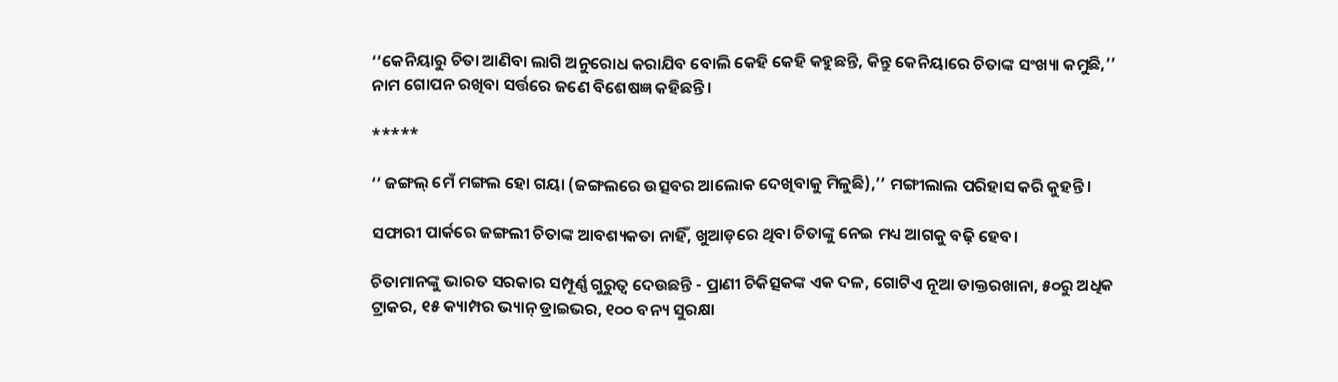‘‘କେନିୟାରୁ ଚିତା ଆଣିବା ଲାଗି ଅନୁରୋଧ କରାଯିବ ବୋଲି କେହି କେହି କହୁଛନ୍ତି, କିନ୍ତୁ କେନିୟାରେ ଚିତାଙ୍କ ସଂଖ୍ୟା କମୁଛି,’’ ନାମ ଗୋପନ ରଖିବା ସର୍ତ୍ତରେ ଜଣେ ବିଶେଷଜ୍ଞ କହିଛନ୍ତି।

*****

‘‘ ଜଙ୍ଗଲ୍‌ ମେଁ ମଙ୍ଗଲ ହୋ ଗୟା (ଜଙ୍ଗଲରେ ଉତ୍ସବର ଆଲୋକ ଦେଖିବାକୁ ମିଳୁଛି),’’ ମଙ୍ଗୀଲାଲ ପରିହାସ କରି କୁହନ୍ତି।

ସଫାରୀ ପାର୍କରେ ଜଙ୍ଗଲୀ ଚିତାଙ୍କ ଆବଶ୍ୟକତା ନାହିଁ, ଖୁଆଡ଼ରେ ଥିବା ଚିତାଙ୍କୁ ନେଇ ମଧ୍ୟ ଆଗକୁ ବଢ଼ି ହେବ।

ଚିତାମାନଙ୍କୁ ଭାରତ ସରକାର ସମ୍ପୂର୍ଣ୍ଣ ଗୁରୁତ୍ୱ ଦେଉଛନ୍ତି - ପ୍ରାଣୀ ଚିକିତ୍ସକଙ୍କ ଏକ ଦଳ, ଗୋଟିଏ ନୂଆ ଡାକ୍ତରଖାନା, ୫୦ରୁ ଅଧିକ ଟ୍ରାକର, ୧୫ କ୍ୟାମ୍ପର ଭ୍ୟାନ୍‌ ଡ୍ରାଇଭର, ୧୦୦ ବନ୍ୟ ସୁରକ୍ଷା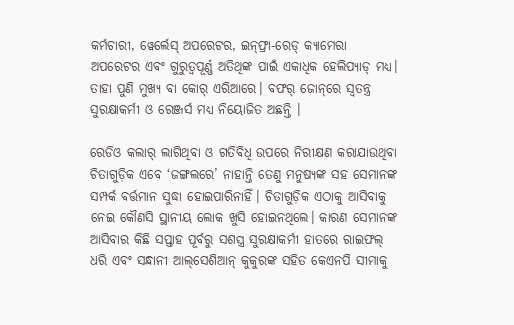କର୍ମଚାରୀ, ୱେର୍ଲେସ୍‌ ଅପରେଟର, ଇନ୍‌ଫ୍ରା-ରେଡ୍‌ କ୍ୟାମେରା ଅପରେଟର ଏବଂ ଗୁରୁତ୍ୱପୂର୍ଣ୍ଣ ଅତିଥିଙ୍କ ପାଇଁ ଏକାଧିକ ହେଲିପ୍ୟାଡ୍‌ ମଧ୍ୟ। ତାହା ପୁଣି ମୁଖ୍ୟ ବା କୋର୍‌ ଏରିଆରେ। ବଫର୍‌ ଜୋନ୍‌ରେ ସ୍ୱତନ୍ତ୍ର ସୁରକ୍ଷାକର୍ମୀ ଓ ରେଞ୍ଜର୍ସ ମଧ୍ୟ ନିୟୋଜିତ ଅଛନ୍ତି ।

ରେଡିଓ କଲାର୍‌ ଲାଗିଥିବା ଓ ଗତିବିଧି ଉପରେ ନିରୀକ୍ଷଣ କରାଯାଉଥିବା ଚିତାଗୁଡ଼ିକ ଏବେ ‘ଜଙ୍ଗଲରେ’ ନାହାନ୍ତି ତେଣୁ ମନୁଷ୍ୟଙ୍କ ସହ ସେମାନଙ୍କ ସମ୍ପର୍କ ବର୍ତ୍ତମାନ ସୁଦ୍ଧା ହୋଇପାରିନାହିଁ। ଚିତାଗୁଡ଼ିକ ଏଠାକୁ ଆସିବାକୁ ନେଇ କୌଣସି ସ୍ଥାନୀୟ ଲୋକ ଖୁସି ହୋଇନଥିଲେ। କାରଣ ସେମାନଙ୍କ ଆସିବାର କିଛି ସପ୍ତାହ ପୂର୍ବରୁ ସଶସ୍ତ୍ର ସୁରକ୍ଷାକର୍ମୀ ହାତରେ ରାଇଫଲ୍‌ ଧରି ଏବଂ ସନ୍ଧାନୀ ଆଲ୍‌ସେଶିଆନ୍‌ କୁକୁରଙ୍କ ସହିତ କେଏନପି ସୀମାକୁ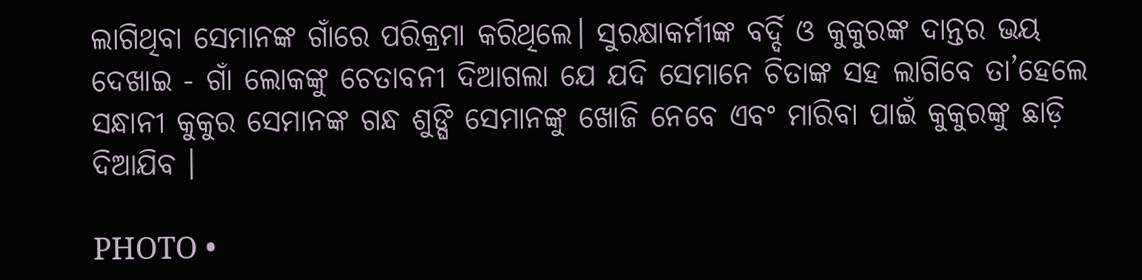ଲାଗିଥିବା ସେମାନଙ୍କ ଗାଁରେ ପରିକ୍ରମା କରିଥିଲେ। ସୁରକ୍ଷାକର୍ମୀଙ୍କ ବର୍ଦ୍ଦି ଓ କୁକୁରଙ୍କ ଦାନ୍ତର ଭୟ ଦେଖାଇ - ଗାଁ ଲୋକଙ୍କୁ ଚେତାବନୀ ଦିଆଗଲା ଯେ ଯଦି ସେମାନେ ଚିତାଙ୍କ ସହ ଲାଗିବେ ତା’ହେଲେ ସନ୍ଧାନୀ କୁକୁର ସେମାନଙ୍କ ଗନ୍ଧ ଶୁଙ୍ଘି ସେମାନଙ୍କୁ ଖୋଜି ନେବେ ଏବଂ ମାରିବା ପାଇଁ କୁକୁରଙ୍କୁ ଛାଡ଼ି ଦିଆଯିବ ।

PHOTO •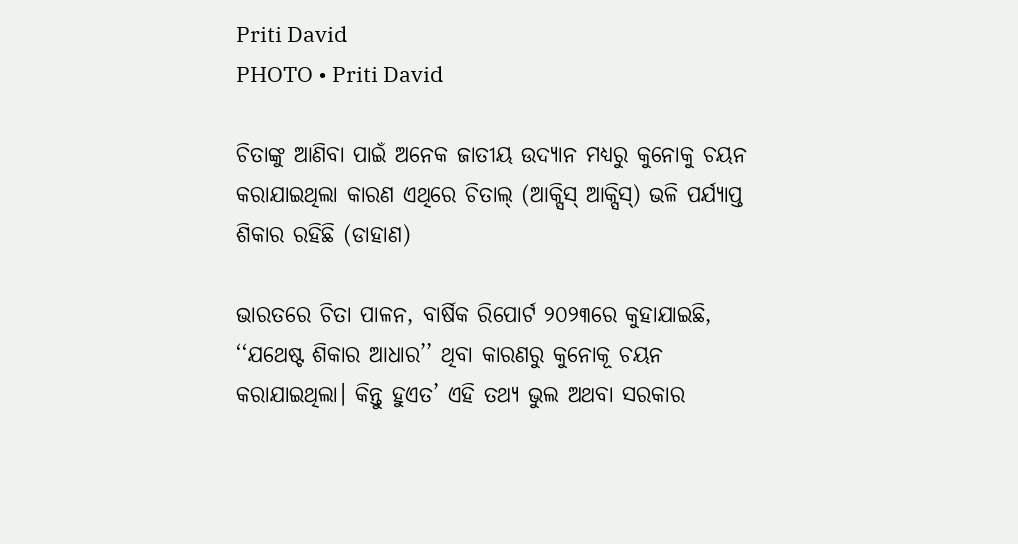Priti David
PHOTO • Priti David

ଚିତାଙ୍କୁ ଆଣିବା ପାଇଁ ଅନେକ ଜାତୀୟ ଉଦ୍ୟାନ ମଧ୍ୟରୁ କୁନୋକୁ ଚୟନ କରାଯାଇଥିଲା କାରଣ ଏଥିରେ ଚିତାଲ୍‌ (ଆକ୍ସିସ୍‌ ଆକ୍ସିସ୍‌) ଭଳି ପର୍ଯ୍ୟାପ୍ତ ଶିକାର ରହିଛି (ଡାହାଣ)

ଭାରତରେ ଚିତା ପାଳନ, ବାର୍ଷିକ ରିପୋର୍ଟ ୨୦୨୩ରେ କୁହାଯାଇଛି, ‘‘ଯଥେଷ୍ଟ ଶିକାର ଆଧାର’’ ଥିବା କାରଣରୁ କୁନୋକୂ ଚୟନ କରାଯାଇଥିଲା। କିନ୍ତୁ ହୁଏତ’ ଏହି ତଥ୍ୟ ଭୁଲ ଅଥବା ସରକାର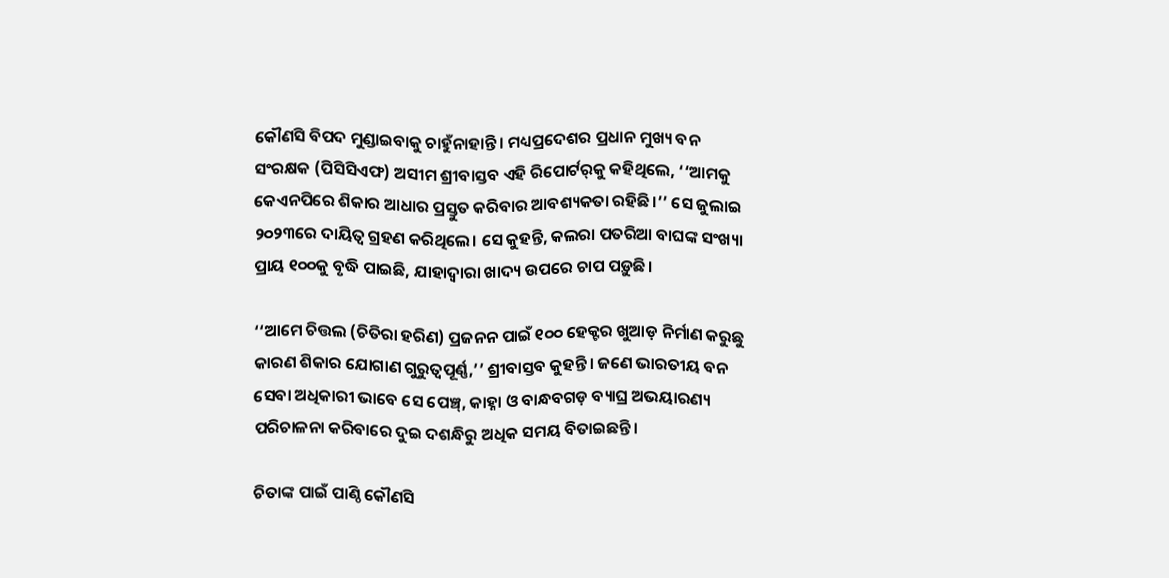କୌଣସି ବିପଦ ମୁଣ୍ଡାଇବାକୁ ଚାହୁଁନାହାନ୍ତି। ମଧ୍ୟପ୍ରଦେଶର ପ୍ରଧାନ ମୁଖ୍ୟ ବନ ସଂରକ୍ଷକ (ପିସିସିଏଫ) ଅସୀମ ଶ୍ରୀବାସ୍ତବ ଏହି ରିପୋର୍ଟର୍‌କୁ କହିଥିଲେ, ‘‘ଆମକୁ କେଏନପିରେ ଶିକାର ଆଧାର ପ୍ରସ୍ତୁତ କରିବାର ଆବଶ୍ୟକତା ରହିଛି।’’ ସେ ଜୁଲାଇ ୨୦୨୩ରେ ଦାୟିତ୍ୱ ଗ୍ରହଣ କରିଥିଲେ। ସେ କୁହନ୍ତି, କଲରା ପତରିଆ ବାଘଙ୍କ ସଂଖ୍ୟା ପ୍ରାୟ ୧୦୦କୁ ବୃଦ୍ଧି ପାଇଛି, ଯାହାଦ୍ୱାରା ଖାଦ୍ୟ ଉପରେ ଚାପ ପଡ଼ୁଛି।

‘‘ଆମେ ଚିତ୍ତଲ (ଚିତିରା ହରିଣ) ପ୍ରଜନନ ପାଇଁ ୧୦୦ ହେକ୍ଟର ଖୁଆଡ଼ ନିର୍ମାଣ କରୁଛୁ କାରଣ ଶିକାର ଯୋଗାଣ ଗୁରୁତ୍ୱପୂର୍ଣ୍ଣ,’’ ଶ୍ରୀବାସ୍ତବ କୁହନ୍ତି। ଜଣେ ଭାରତୀୟ ବନ ସେବା ଅଧିକାରୀ ଭାବେ ସେ ପେଞ୍ଚ୍‌, କାହ୍ନା ଓ ବାନ୍ଧବଗଡ଼ ବ୍ୟାଘ୍ର ଅଭୟାରଣ୍ୟ ପରିଚାଳନା କରିବାରେ ଦୁଇ ଦଶନ୍ଧିରୁ ଅଧିକ ସମୟ ବିତାଇଛନ୍ତି।

ଚିତାଙ୍କ ପାଇଁ ପାଣ୍ଠି କୌଣସି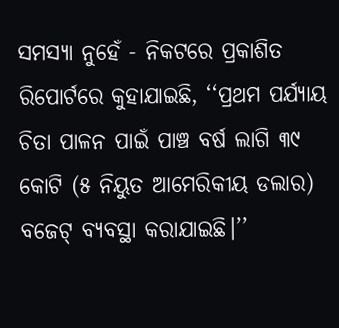ସମସ୍ୟା ନୁହେଁ - ନିକଟରେ ପ୍ରକାଶିତ ରିପୋର୍ଟରେ କୁହାଯାଇଛି, ‘‘ପ୍ରଥମ ପର୍ଯ୍ୟାୟ ଚିତା ପାଳନ ପାଇଁ ପାଞ୍ଚ ବର୍ଷ ଲାଗି ୩୯ କୋଟି (୫ ନିୟୁତ ଆମେରିକୀୟ ଡଲାର) ବଜେଟ୍‌ ବ୍ୟବସ୍ଥା କରାଯାଇଛି।’’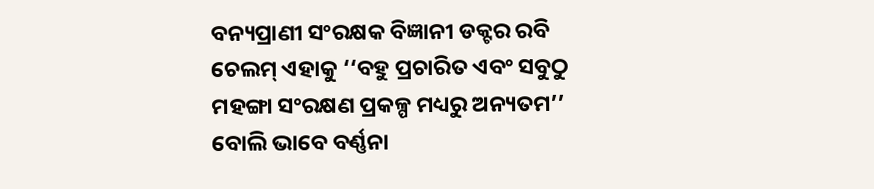ବନ୍ୟପ୍ରାଣୀ ସଂରକ୍ଷକ ବିଜ୍ଞାନୀ ଡକ୍ଟର ରବି ଚେଲମ୍‌ ଏହାକୁ ‘‘ବହୁ ପ୍ରଚାରିତ ଏବଂ ସବୁଠୁ ମହଙ୍ଗା ସଂରକ୍ଷଣ ପ୍ରକଳ୍ପ ମଧ୍ୟରୁ ଅନ୍ୟତମ’’ ବୋଲି ଭାବେ ବର୍ଣ୍ଣନା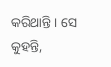କରିଥାନ୍ତି । ସେ କୁହନ୍ତି,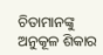ଚିତାମାନଙ୍କୁ ଅନୁକୂଳ ଶିକାର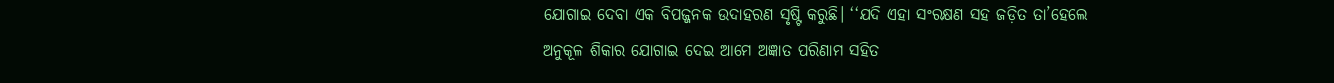ଯୋଗାଇ ଦେବା ଏକ ବିପଜ୍ଜନକ ଉଦାହରଣ ସୃଷ୍ଟି କରୁଛି। ‘‘ଯଦି ଏହା ସଂରକ୍ଷଣ ସହ ଜଡ଼ିତ ତା’ହେଲେ ଅନୁକୂଳ ଶିକାର ଯୋଗାଇ ଦେଇ ଆମେ ଅଜ୍ଞାତ ପରିଣାମ ସହିତ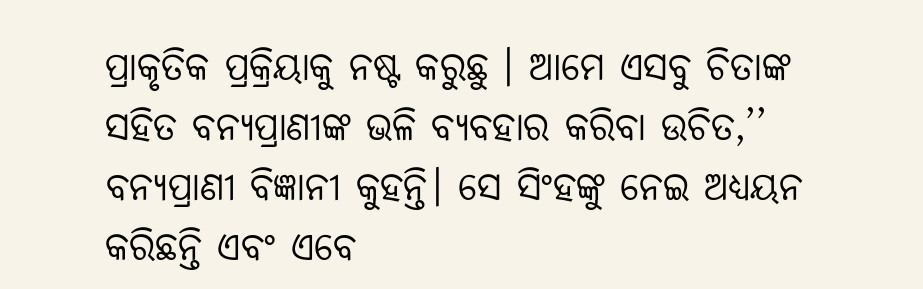ପ୍ରାକୃତିକ ପ୍ରକ୍ରିୟାକୁ ନଷ୍ଟ କରୁଛୁ । ଆମେ ଏସବୁ ଚିତାଙ୍କ ସହିତ ବନ୍ୟପ୍ରାଣୀଙ୍କ ଭଳି ବ୍ୟବହାର କରିବା ଉଚିତ,’’ ବନ୍ୟପ୍ରାଣୀ ବିଜ୍ଞାନୀ କୁହନ୍ତି। ସେ ସିଂହଙ୍କୁ ନେଇ ଅଧ୍ୟୟନ କରିଛନ୍ତି ଏବଂ ଏବେ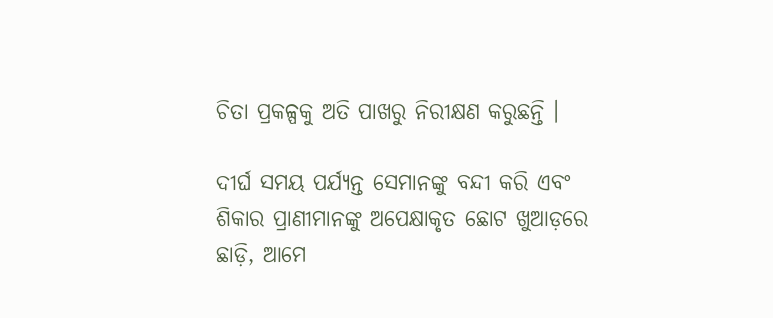ଚିତା ପ୍ରକଳ୍ପକୁ ଅତି ପାଖରୁ ନିରୀକ୍ଷଣ କରୁଛନ୍ତି ।

ଦୀର୍ଘ ସମୟ ପର୍ଯ୍ୟନ୍ତ ସେମାନଙ୍କୁ ବନ୍ଦୀ କରି ଏବଂ ଶିକାର ପ୍ରାଣୀମାନଙ୍କୁ ଅପେକ୍ଷାକୃତ ଛୋଟ ଖୁଆଡ଼ରେ ଛାଡ଼ି, ଆମେ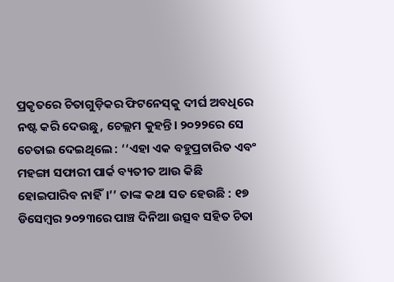ପ୍ରକୃତରେ ଚିତାଗୁଡ଼ିକର ଫିଟନେସ୍‌କୁ ଦୀର୍ଘ ଅବଧିରେ ନଷ୍ଟ କରି ଦେଉଛୁ, ଚେଲ୍ଲମ କୁହନ୍ତି। ୨୦୨୨ରେ ସେ ଚେତାଇ ଦେଇଥିଲେ : ‘‘ଏହା ଏକ ବହୁପ୍ରଚାରିତ ଏବଂ ମହଙ୍ଗା ସଫାରୀ ପାର୍କ ବ୍ୟତୀତ ଆଉ କିଛି ହୋଇପାରିବ ନାହିଁ।’’ ତାଙ୍କ କଥା ସତ ହେଉଛି : ୧୭ ଡିସେମ୍ବର ୨୦୨୩ରେ ପାଞ୍ଚ ଦିନିଆ ଉତ୍ସବ ସହିତ ଚିତା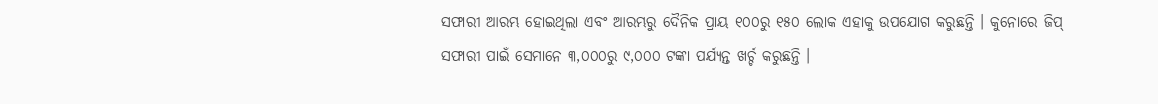ସଫାରୀ ଆରମ୍ଭ ହୋଇଥିଲା ଏବଂ ଆରମ୍ଭରୁ ଦୈନିକ ପ୍ରାୟ ୧୦୦ରୁ ୧୫୦ ଲୋକ ଏହାକୁ ଉପଯୋଗ କରୁଛନ୍ତି । କୁନୋରେ ଜିପ୍‌ ସଫାରୀ ପାଇଁ ସେମାନେ ୩,୦୦୦ରୁ ୯,୦୦୦ ଟଙ୍କା ପର୍ଯ୍ୟନ୍ତ ଖର୍ଚ୍ଚ କରୁଛନ୍ତି ।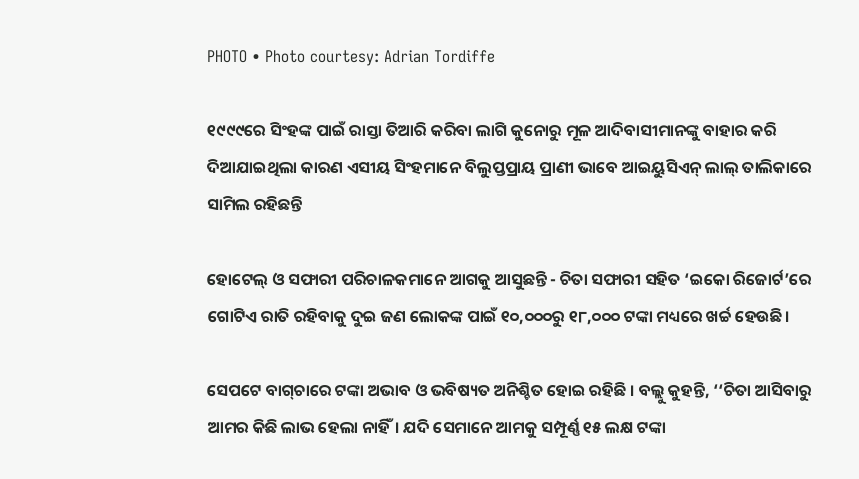PHOTO • Photo courtesy: Adrian Tordiffe

୧୯୯୯ରେ ସିଂହଙ୍କ ପାଇଁ ରାସ୍ତା ତିଆରି କରିବା ଲାଗି କୁନୋରୁ ମୂଳ ଆଦିବାସୀମାନଙ୍କୁ ବାହାର କରି ଦିଆଯାଇଥିଲା କାରଣ ଏସୀୟ ସିଂହମାନେ ବିଲୁପ୍ତପ୍ରାୟ ପ୍ରାଣୀ ଭାବେ ଆଇୟୁସିଏନ୍‌ ଲାଲ୍‌ ତାଲିକାରେ ସାମିଲ ରହିଛନ୍ତି

ହୋଟେଲ୍‌ ଓ ସଫାରୀ ପରିଚାଳକମାନେ ଆଗକୁ ଆସୁଛନ୍ତି - ଚିତା ସଫାରୀ ସହିତ ‘ଇକୋ ରିଜୋର୍ଟ’ରେ ଗୋଟିଏ ରାତି ରହିବାକୁ ଦୁଇ ଜଣ ଲୋକଙ୍କ ପାଇଁ ୧୦,୦୦୦ରୁ ୧୮,୦୦୦ ଟଙ୍କା ମଧ୍ୟରେ ଖର୍ଚ୍ଚ ହେଉଛି।

ସେପଟେ ବାଗ୍‌ଚାରେ ଟଙ୍କା ଅଭାବ ଓ ଭବିଷ୍ୟତ ଅନିଶ୍ଚିତ ହୋଇ ରହିଛି । ବଲ୍ଲୁ କୁହନ୍ତି, ‘‘ଚିତା ଆସିବାରୁ ଆମର କିଛି ଲାଭ ହେଲା ନାହିଁ। ଯଦି ସେମାନେ ଆମକୁ ସମ୍ପୂର୍ଣ୍ଣ ୧୫ ଲକ୍ଷ ଟଙ୍କା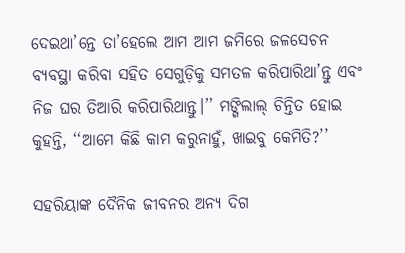ଦେଇଥା’ନ୍ତେ ତା’ହେଲେ ଆମ ଆମ ଜମିରେ ଜଳସେଚନ ବ୍ୟବସ୍ଥା କରିବା ସହିତ ସେଗୁଡ଼ିକୁ ସମତଳ କରିପାରିଥା’ନ୍ତୁ ଏବଂ ନିଜ ଘର ତିଆରି କରିପାରିଥାନ୍ତୁ।’’ ମଙ୍ଗିଲାଲ୍‌ ଚିନ୍ତିତ ହୋଇ କୁହନ୍ତି, ‘‘ଆମେ କିଛି କାମ କରୁନାହୁଁ, ଖାଇବୁ କେମିତି?’’

ସହରିୟାଙ୍କ ଦୈନିକ ଜୀବନର ଅନ୍ୟ ଦିଗ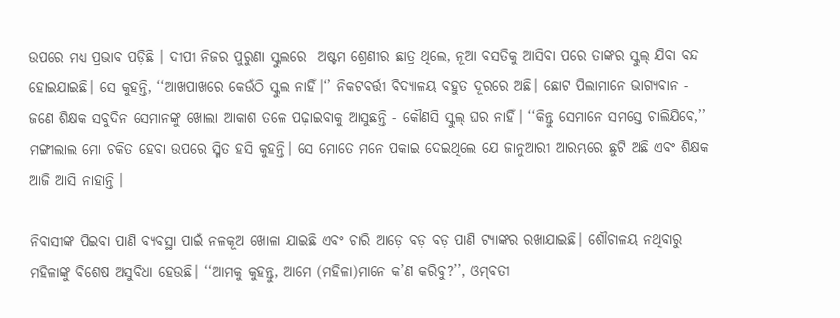ଉପରେ ମଧ୍ୟ ପ୍ରଭାବ ପଡ଼ିଛି । ଦୀପୀ ନିଜର ପୁରୁଣା ସ୍କୁଲରେ  ଅଷ୍ଟମ ଶ୍ରେଣୀର ଛାତ୍ର ଥିଲେ, ନୂଆ ବସତିକୁ ଆସିବା ପରେ ତାଙ୍କର ସ୍କୁଲ୍‌ ଯିବା ବନ୍ଦ ହୋଇଯାଇଛି। ସେ କୁହନ୍ତି, ‘‘ଆଖପାଖରେ କେଉଁଠି ସ୍କୁଲ ନାହିଁ।‘’ ନିକଟବର୍ତ୍ତୀ ବିଦ୍ୟାଳୟ ବହୁତ ଦୂରରେ ଅଛି। ଛୋଟ ପିଲାମାନେ ଭାଗ୍ୟବାନ - ଜଣେ ଶିକ୍ଷକ ସବୁଦିନ ସେମାନଙ୍କୁ ଖୋଲା ଆକାଶ ତଳେ ପଢ଼ାଇବାକୁ ଆସୁଛନ୍ତି - କୌଣସି ସ୍କୁଲ୍‌ ଘର ନାହିଁ। ‘‘କିନ୍ତୁ ସେମାନେ ସମସ୍ତେ ଚାଲିଯିବେ,’’ ମଙ୍ଗୀଲାଲ ମୋ ଚକିତ ହେବା ଉପରେ ସ୍ମିତ ହସି କୁହନ୍ତି। ସେ ମୋତେ ମନେ ପକାଇ ଦେଇଥିଲେ ଯେ ଜାନୁଆରୀ ଆରମ୍ଭରେ ଛୁଟି ଅଛି ଏବଂ ଶିକ୍ଷକ ଆଜି ଆସି ନାହାନ୍ତି ।

ନିବାସୀଙ୍କ ପିଇବା ପାଣି ବ୍ୟବସ୍ଥା ପାଇଁ ନଳକୂଅ ଖୋଳା ଯାଇଛି ଏବଂ ଚାରି ଆଡ଼େ ବଡ଼ ବଡ଼ ପାଣି ଟ୍ୟାଙ୍କର ରଖାଯାଇଛି। ଶୌଚାଳୟ ନଥିବାରୁ ମହିଳାଙ୍କୁ ବିଶେଷ ଅସୁବିଧା ହେଉଛି। ‘‘ଆମକୁ କୁହନ୍ତୁ, ଆମେ (ମହିଳା)ମାନେ କ’ଣ କରିବୁ?’’, ଓମ୍‌ବତୀ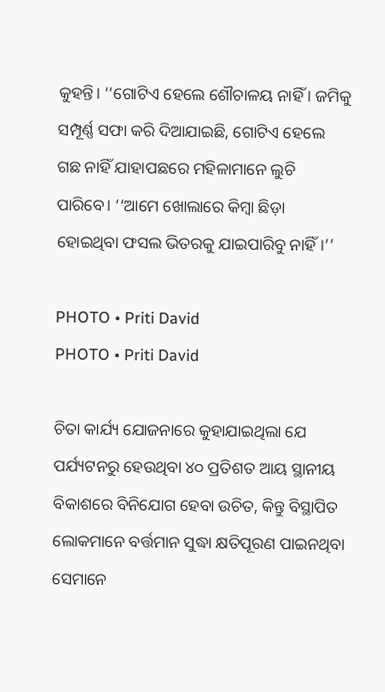କୁହନ୍ତି। ‘‘ଗୋଟିଏ ହେଲେ ଶୌଚାଳୟ ନାହିଁ । ଜମିକୁ ସମ୍ପୂର୍ଣ୍ଣ ସଫା କରି ଦିଆଯାଇଛି, ଗୋଟିଏ ହେଲେ ଗଛ ନାହିଁ ଯାହାପଛରେ ମହିଳାମାନେ ଲୁଚି ପାରିବେ। ‘‘ଆମେ ଖୋଲାରେ କିମ୍ବା ଛିଡ଼ା ହୋଇଥିବା ଫସଲ ଭିତରକୁ ଯାଇପାରିବୁ ନାହିଁ।’’

PHOTO • Priti David
PHOTO • Priti David

ଚିତା କାର୍ଯ୍ୟ ଯୋଜନାରେ କୁହାଯାଇଥିଲା ଯେ ପର୍ଯ୍ୟଟନରୁ ହେଉଥିବା ୪୦ ପ୍ରତିଶତ ଆୟ ସ୍ଥାନୀୟ ବିକାଶରେ ବିନିଯୋଗ ହେବା ଉଚିତ, କିନ୍ତୁ ବିସ୍ଥାପିତ ଲୋକମାନେ ବର୍ତ୍ତମାନ ସୁଦ୍ଧା କ୍ଷତିପୂରଣ ପାଇନଥିବା ସେମାନେ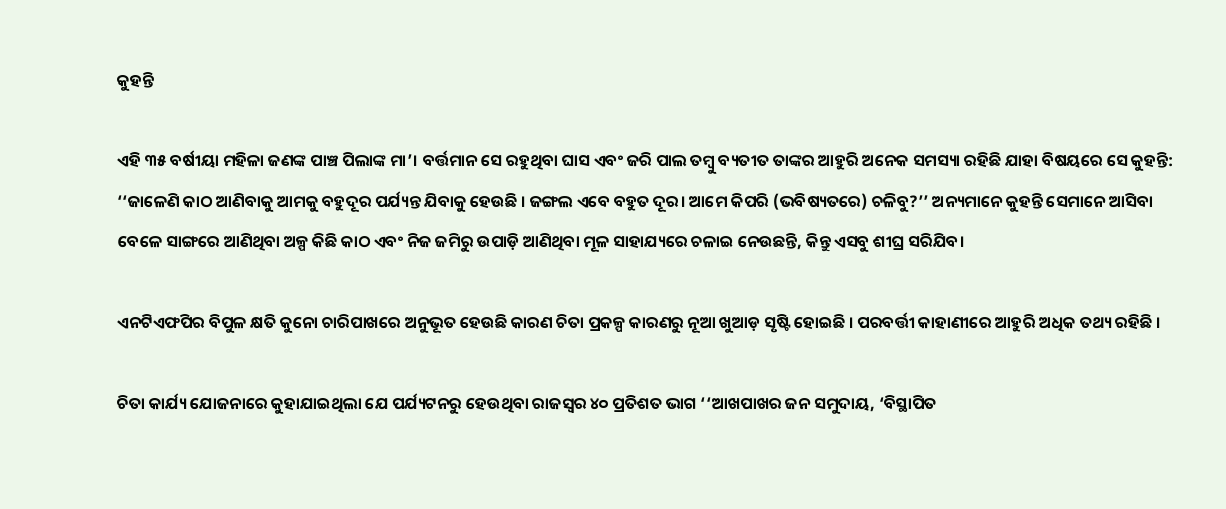କୁହନ୍ତି

ଏହି ୩୫ ବର୍ଷୀୟା ମହିଳା ଜଣଙ୍କ ପାଞ୍ଚ ପିଲାଙ୍କ ମା’। ବର୍ତ୍ତମାନ ସେ ରହୁଥିବା ଘାସ ଏବଂ ଜରି ପାଲ ତମ୍ବୁ ବ୍ୟତୀତ ତାଙ୍କର ଆହୁରି ଅନେକ ସମସ୍ୟା ରହିଛି ଯାହା ବିଷୟରେ ସେ କୁହନ୍ତି: ‘‘ଜାଳେଣି କାଠ ଆଣିବାକୁ ଆମକୁ ବହୁଦୂର ପର୍ଯ୍ୟନ୍ତ ଯିବାକୁ ହେଉଛି । ଜଙ୍ଗଲ ଏବେ ବହୁତ ଦୂର। ଆମେ କିପରି (ଭବିଷ୍ୟତରେ) ଚଳିବୁ?’’ ଅନ୍ୟମାନେ କୁହନ୍ତି ସେମାନେ ଆସିବା ବେଳେ ସାଙ୍ଗରେ ଆଣିଥିବା ଅଳ୍ପ କିଛି କାଠ ଏବଂ ନିଜ ଜମିରୁ ଉପାଡ଼ି ଆଣିଥିବା ମୂଳ ସାହାଯ୍ୟରେ ଚଳାଇ ନେଉଛନ୍ତି, କିନ୍ତୁ ଏସବୁ ଶୀଘ୍ର ସରିଯିବ।

ଏନଟିଏଫପିର ବିପୁଳ କ୍ଷତି କୁନୋ ଚାରିପାଖରେ ଅନୁଭୂତ ହେଉଛି କାରଣ ଚିତା ପ୍ରକଳ୍ପ କାରଣରୁ ନୂଆ ଖୁଆଡ଼ ସୃଷ୍ଟି ହୋଇଛି । ପରବର୍ତ୍ତୀ କାହାଣୀରେ ଆହୁରି ଅଧିକ ତଥ୍ୟ ରହିଛି ।

ଚିତା କାର୍ଯ୍ୟ ଯୋଜନାରେ କୁହାଯାଇଥିଲା ଯେ ପର୍ଯ୍ୟଟନରୁ ହେଉଥିବା ରାଜସ୍ୱର ୪୦ ପ୍ରତିଶତ ଭାଗ ‘‘ଆଖପାଖର ଜନ ସମୁଦାୟ, ‘ବିସ୍ଥାପିତ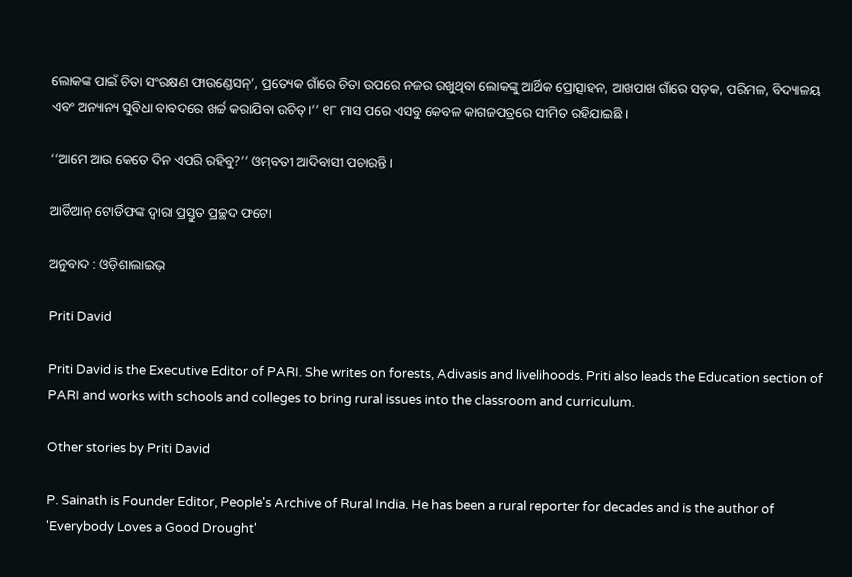ଲୋକଙ୍କ ପାଇଁ ଚିତା ସଂରକ୍ଷଣ ଫାଉଣ୍ଡେସନ୍‌’, ପ୍ରତ୍ୟେକ ଗାଁରେ ଚିତା ଉପରେ ନଜର ରଖୁଥିବା ଲୋକଙ୍କୁ ଆର୍ଥିକ ପ୍ରୋତ୍ସାହନ, ଆଖପାଖ ଗାଁରେ ସଡ଼କ, ପରିମଳ, ବିଦ୍ୟାଳୟ ଏବଂ ଅନ୍ୟାନ୍ୟ ସୁବିଧା ବାବଦରେ ଖର୍ଚ୍ଚ କରାଯିବା ଉଚିତ୍‌।’’ ୧୮ ମାସ ପରେ ଏସବୁ କେବଳ କାଗଜପତ୍ରରେ ସୀମିତ ରହିଯାଇଛି ।

‘‘ଆମେ ଆଉ କେତେ ଦିନ ଏପରି ରହିବୁ?’’ ଓମ୍‌ବତୀ ଆଦିବାସୀ ପଚାରନ୍ତି।

ଆର୍ଡିଆନ୍‌ ଟୋର୍ଡିଫଙ୍କ ଦ୍ୱାରା ପ୍ରସ୍ତୁତ ପ୍ରଚ୍ଛଦ ଫଟୋ

ଅନୁବାଦ : ଓଡ଼ିଶାଲାଇଭ୍‍

Priti David

Priti David is the Executive Editor of PARI. She writes on forests, Adivasis and livelihoods. Priti also leads the Education section of PARI and works with schools and colleges to bring rural issues into the classroom and curriculum.

Other stories by Priti David

P. Sainath is Founder Editor, People's Archive of Rural India. He has been a rural reporter for decades and is the author of 'Everybody Loves a Good Drought'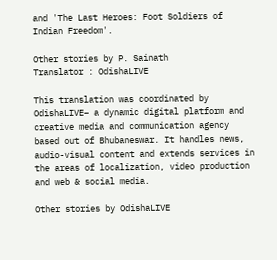and 'The Last Heroes: Foot Soldiers of Indian Freedom'.

Other stories by P. Sainath
Translator : OdishaLIVE

This translation was coordinated by OdishaLIVE– a dynamic digital platform and creative media and communication agency based out of Bhubaneswar. It handles news, audio-visual content and extends services in the areas of localization, video production and web & social media.

Other stories by OdishaLIVE